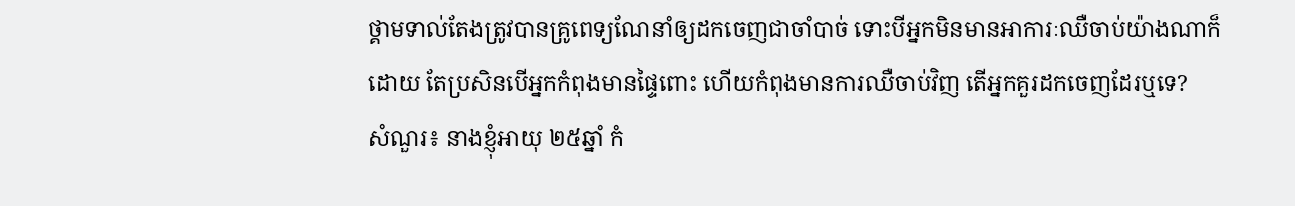ថ្គាមទាល់តែងត្រូវបានគ្រូពេទ្យណែនាំឲ្យដកចេញជាចាំបាច់ ទោះបីអ្នកមិនមានអាការៈឈឺចាប់យ៉ាងណាក៏ដោយ តែប្រសិនបើអ្នកកំពុងមានផ្ទៃពោះ ហើយកំពុងមានការឈឺចាប់វិញ តើអ្នកគួរដកចេញដែរឬទេ?
សំណួរ៖ នាងខ្ញុំអាយុ ២៥ឆ្នាំ កំ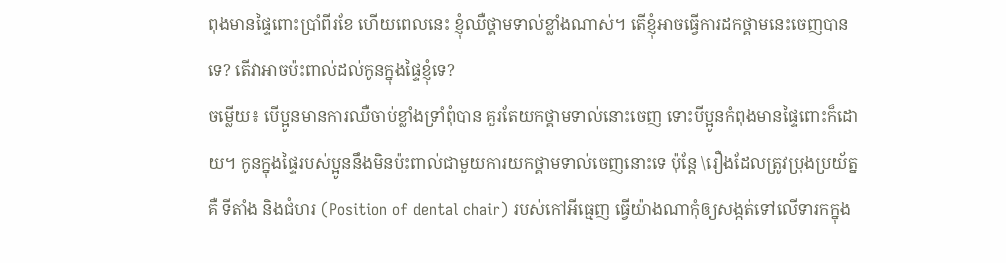ពុងមានផ្ទៃពោះប្រាំពីរខែ ហើយពេលនេះ ខ្ញុំឈឺថ្គាមទាល់ខ្លាំងណាស់។ តើខ្ញុំអាចធ្វើការដកថ្គាមនេះចេញបានទេ? តើវាអាចប៉ះពាល់ដល់កូនក្នុងផ្ទៃខ្ញុំទេ?
ចម្លើយ៖ បើប្អូនមានការឈឺចាប់ខ្លាំងទ្រាំពុំបាន គួរតែយកថ្គាមទាល់នោះចេញ ទោះបីប្អូនកំពុងមានផ្ទៃពោះក៏ដោយ។ កូនក្នុងផ្ទៃរបស់ប្អូននឹងមិនប៉ះពាល់ជាមួយការយកថ្គាមទាល់ចេញនោះទេ ប៉ុន្តែ \រឿងដែលត្រូវប្រុងប្រយ័ត្នគឺ ទីតាំង និងជំហរ (Position of dental chair) របស់កៅអីធ្មេញ ធ្វើយ៉ាងណាកុំឲ្យសង្កត់ទៅលើទារកក្នុង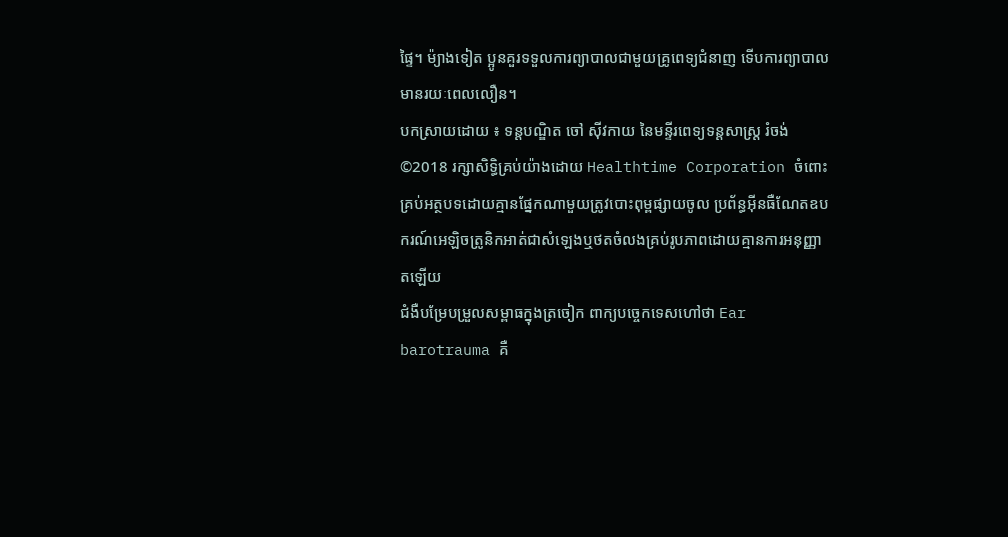ផ្ទៃ។ ម៉្យាងទៀត ប្អូនគួរទទួលការព្យាបាលជាមួយគ្រូពេទ្យជំនាញ ទើបការព្យាបាលមានរយៈពេលលឿន។
បកស្រាយដោយ ៖ ទន្តបណ្ឌិត ចៅ ស៊ីវកាយ នៃមន្ទីរពេទ្យទន្តសាស្ត្រ រំចង់
©2018 រក្សាសិទ្ធិគ្រប់យ៉ាងដោយ Healthtime Corporation ចំពោះគ្រប់អត្ថបទដោយគ្មានផ្នែកណាមួយត្រូវបោះពុម្ពផ្សាយចូល ប្រព័ន្ធអ៊ីនធឺណែតឧបករណ៍អេឡិចត្រូនិកអាត់ជាសំឡេងឬថតចំលងគ្រប់រូបភាពដោយគ្មានការអនុញ្ញាតឡើយ
ជំងឺបម្រែបម្រួលសម្ពាធក្នុងត្រចៀក ពាក្យបច្ចេកទេសហៅថា Ear barotrauma គឺ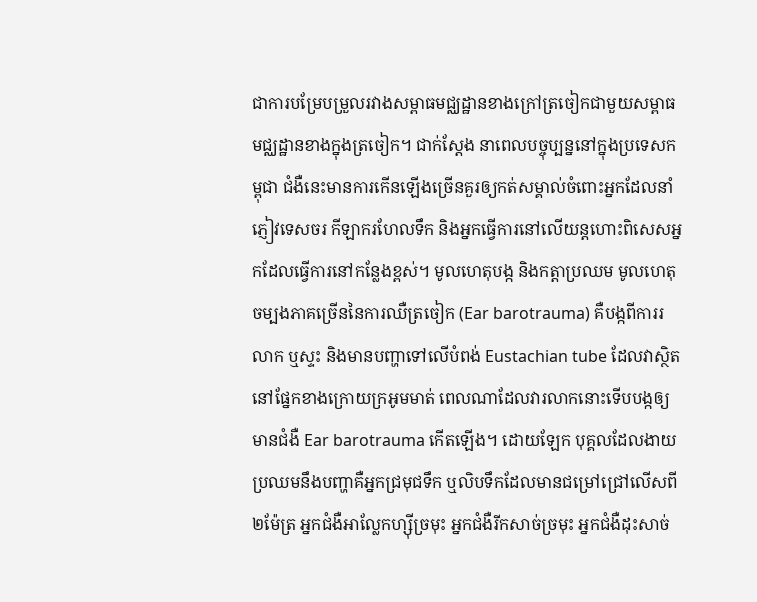ជាការបម្រែបម្រួលរវាងសម្ពាធមជ្ឈដ្ឋានខាងក្រៅត្រចៀកជាមួយសម្ពាធមជ្ឈដ្ឋានខាងក្នុងត្រចៀក។ ជាក់ស្តែង នាពេលបច្ចុប្បន្ននៅក្នុងប្រទេសកម្ពុជា ជំងឺនេះមានការកើនឡើងច្រើនគួរឲ្យកត់សម្គាល់ចំពោះអ្នកដែលនាំភ្ញៀវទេសចរ កីឡាករហែលទឹក និងអ្នកធ្វើការនៅលើយន្តហោះពិសេសអ្នកដែលធ្វើការនៅកន្លែងខ្ពស់។ មូលហេតុបង្ក និងកត្តាប្រឈម មូលហេតុចម្បងភាគច្រើននៃការឈឺត្រចៀក (Ear barotrauma) គឺបង្កពីការរលាក ឬស្ទះ និងមានបញ្ហាទៅលើបំពង់ Eustachian tube ដែលវាស្ថិតនៅផ្នែកខាងក្រោយក្រអូមមាត់ ពេលណាដែលវារលាកនោះទើបបង្កឲ្យមានជំងឺ Ear barotrauma កើតឡើង។ ដោយឡែក បុគ្គលដែលងាយប្រឈមនឹងបញ្ហាគឺអ្នកជ្រមុជទឹក ឬលិបទឹកដែលមានជម្រៅជ្រៅលើសពី ២ម៉ែត្រ អ្នកជំងឺអាល្លែកហ្ស៊ីច្រមុះ អ្នកជំងឺរីកសាច់ច្រមុះ អ្នកជំងឺដុះសាច់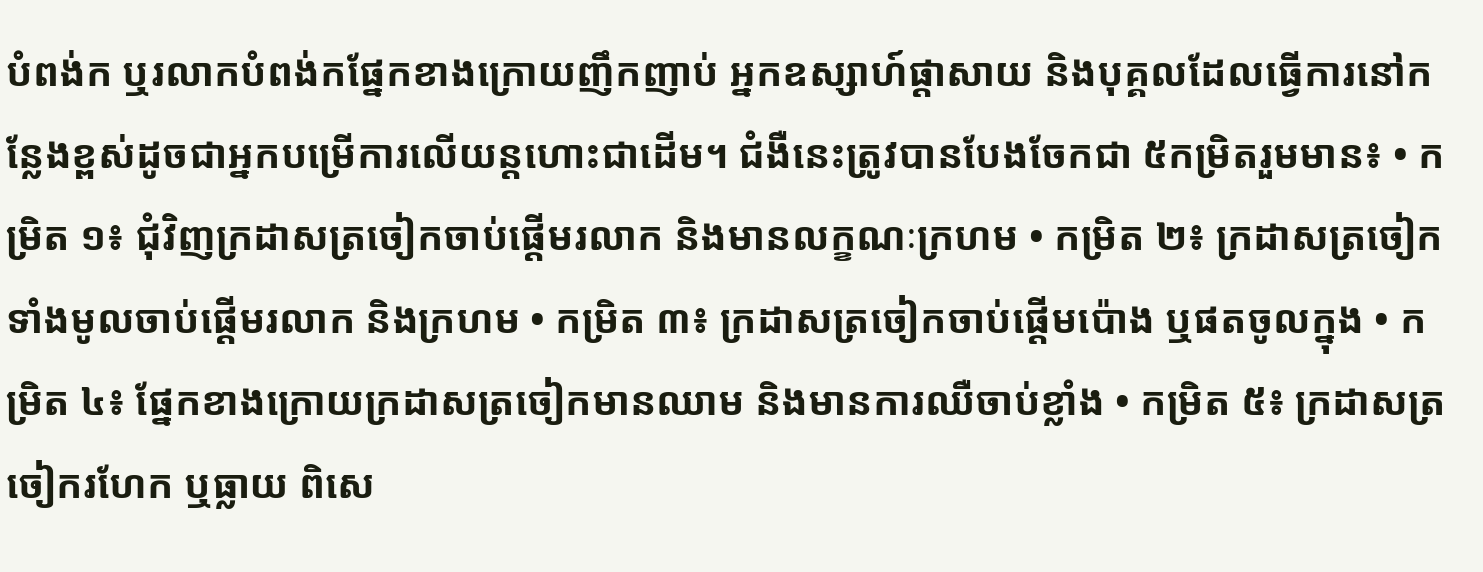បំពង់ក ឬរលាកបំពង់កផ្នែកខាងក្រោយញឹកញាប់ អ្នកឧស្សាហ៍ផ្តាសាយ និងបុគ្គលដែលធ្វើការនៅកន្លែងខ្ពស់ដូចជាអ្នកបម្រើការលើយន្តហោះជាដើម។ ជំងឺនេះត្រូវបានបែងចែកជា ៥កម្រិតរួមមាន៖ • កម្រិត ១៖ ជុំវិញក្រដាសត្រចៀកចាប់ផ្តើមរលាក និងមានលក្ខណៈក្រហម • កម្រិត ២៖ ក្រដាសត្រចៀកទាំងមូលចាប់ផ្តើមរលាក និងក្រហម • កម្រិត ៣៖ ក្រដាសត្រចៀកចាប់ផ្តើមប៉ោង ឬផតចូលក្នុង • កម្រិត ៤៖ ផ្នែកខាងក្រោយក្រដាសត្រចៀកមានឈាម និងមានការឈឺចាប់ខ្លាំង • កម្រិត ៥៖ ក្រដាសត្រចៀករហែក ឬធ្លាយ ពិសេ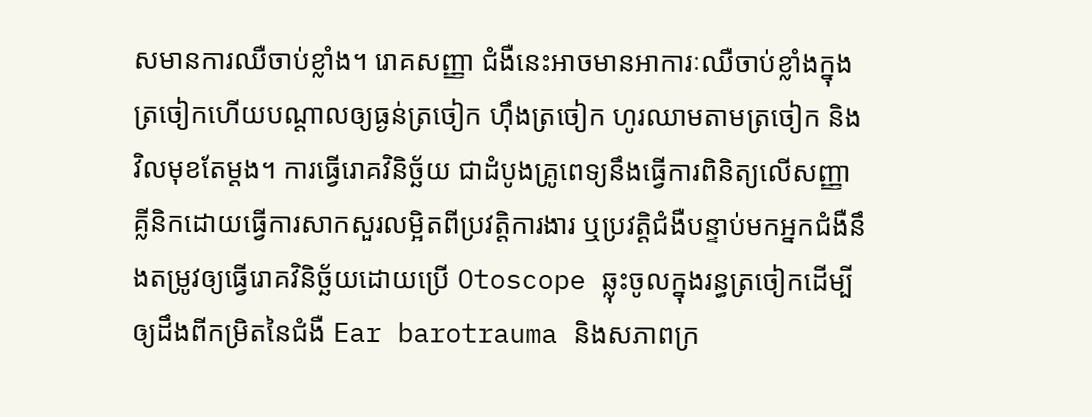សមានការឈឺចាប់ខ្លាំង។ រោគសញ្ញា ជំងឺនេះអាចមានអាការៈឈឺចាប់ខ្លាំងក្នុងត្រចៀកហើយបណ្តាលឲ្យធ្ងន់ត្រចៀក ហ៊ឹងត្រចៀក ហូរឈាមតាមត្រចៀក និងវិលមុខតែម្តង។ ការធ្វើរោគវិនិច្ឆ័យ ជាដំបូងគ្រូពេទ្យនឹងធ្វើការពិនិត្យលើសញ្ញាគ្លីនិកដោយធ្វើការសាកសួរលម្អិតពីប្រវត្តិការងារ ឬប្រវត្តិជំងឺបន្ទាប់មកអ្នកជំងឺនឹងតម្រូវឲ្យធ្វើរោគវិនិច្ឆ័យដោយប្រើ Otoscope ឆ្លុះចូលក្នុងរន្ធត្រចៀកដើម្បីឲ្យដឹងពីកម្រិតនៃជំងឺ Ear barotrauma និងសភាពក្រ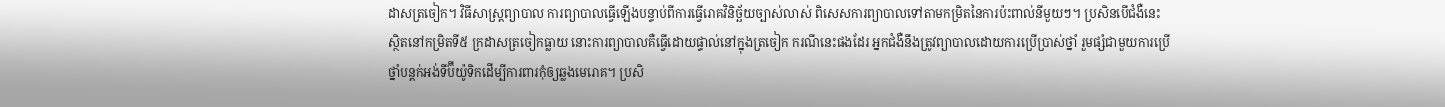ដាសត្រចៀក។ វិធីសាស្រ្តព្យាបាល ការព្យាបាលធ្វើឡើងបន្ទាប់ពីការធ្វើរោគវិនិច្ឆ័យច្បាស់លាស់ ពិសេសការព្យាបាលទៅតាមកម្រិតនៃការប៉ះពាល់នីមួយៗ។ ប្រសិនបើជំងឺនេះស្ថិតនៅកម្រិតទី៥ ក្រដាសត្រចៀកធ្លាយ នោះការព្យាបាលគឺធ្វើដោយផ្ទាល់នៅក្នុងត្រចៀក ករណីនេះផងដែរ អ្នកជំងឺនឹងត្រូវព្យាបាលដោយការប្រើប្រាស់ថ្នាំ រួមផ្សំជាមួយការប្រើថ្នាំបន្តក់អង់ទីប៊ីយ៉ូទិកដើម្បីការពារកុំឲ្យឆ្លងមេរោគ។ ប្រសិ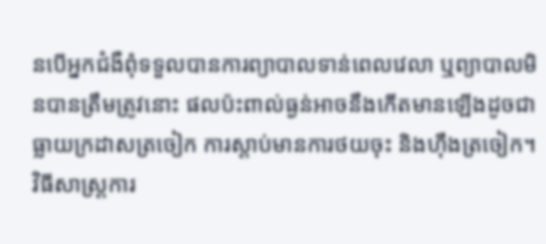នបើអ្នកជំងឺពុំទទួលបានការព្យាបាលទាន់ពេលវេលា ឬព្យាបាលមិនបានត្រឹមត្រូវនោះ ផលប៉ះពាល់ធ្ងន់អាចនឹងកើតមានឡើងដូចជា ធ្លាយក្រដាសត្រចៀក ការស្តាប់មានការថយចុះ និងហ៊ឹងត្រចៀក។ វិធីសាស្រ្តការ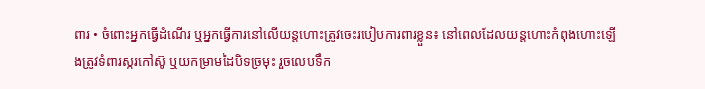ពារ • ចំពោះអ្នកធ្វើដំណើរ ឬអ្នកធ្វើការនៅលើយន្តហោះត្រូវចេះរបៀបការពារខ្លួន៖ នៅពេលដែលយន្តហោះកំពុងហោះឡើងត្រូវទំពារស្ករកៅស៊ូ ឬយកម្រាមដៃបិទច្រមុះ រួចលេបទឹក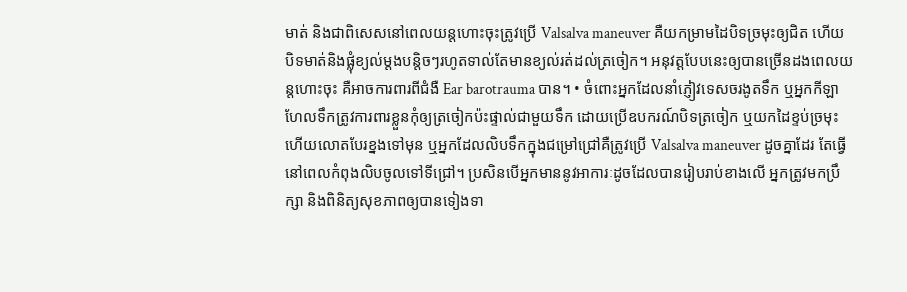មាត់ និងជាពិសេសនៅពេលយន្តហោះចុះត្រូវប្រើ Valsalva maneuver គឺយកម្រាមដៃបិទច្រមុះឲ្យជិត ហើយបិទមាត់និងផ្លុំខ្យល់ម្តងបន្តិចៗរហូតទាល់តែមានខ្យល់រត់ដល់ត្រចៀក។ អនុវត្តបែបនេះឲ្យបានច្រើនដងពេលយន្តហោះចុះ គឺអាចការពារពីជំងឺ Ear barotrauma បាន។ • ចំពោះអ្នកដែលនាំភ្ញៀវទេសចរងូតទឹក ឬអ្នកកីឡាហែលទឹកត្រូវការពារខ្លួនកុំឲ្យត្រចៀកប៉ះផ្ទាល់ជាមួយទឹក ដោយប្រើឧបករណ៍បិទត្រចៀក ឬយកដៃខ្ទប់ច្រមុះ ហើយលោតបែរខ្នងទៅមុន ឬអ្នកដែលលិបទឹកក្នុងជម្រៅជ្រៅគឺត្រូវប្រើ Valsalva maneuver ដូចគ្នាដែរ តែធ្វើនៅពេលកំពុងលិបចូលទៅទីជ្រៅ។ ប្រសិនបើអ្នកមាននូវអាការៈដូចដែលបានរៀបរាប់ខាងលើ អ្នកត្រូវមកប្រឹក្សា និងពិនិត្យសុខភាពឲ្យបានទៀងទា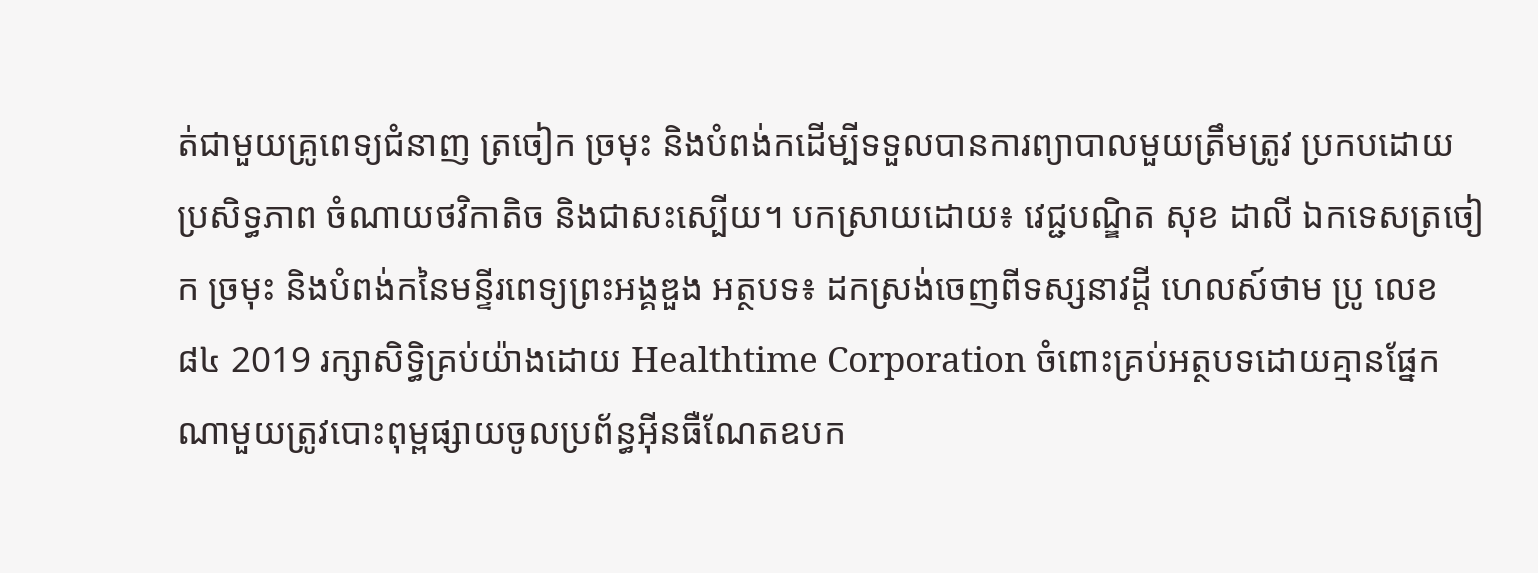ត់ជាមួយគ្រូពេទ្យជំនាញ ត្រចៀក ច្រមុះ និងបំពង់កដើម្បីទទួលបានការព្យាបាលមួយត្រឹមត្រូវ ប្រកបដោយប្រសិទ្ធភាព ចំណាយថវិកាតិច និងជាសះស្បើយ។ បកស្រាយដោយ៖ វេជ្ជបណ្ឌិត សុខ ដាលី ឯកទេសត្រចៀក ច្រមុះ និងបំពង់កនៃមន្ទីរពេទ្យព្រះអង្គឌួង អត្ថបទ៖ ដកស្រង់ចេញពីទស្សនាវដ្ដី ហេលស៍ថាម ប្រូ លេខ ៨៤ 2019 រក្សាសិទ្ធិគ្រប់យ៉ាងដោយ Healthtime Corporation ចំពោះគ្រប់អត្ថបទដោយគ្មានផ្នែកណាមួយត្រូវបោះពុម្ពផ្សាយចូលប្រព័ន្ធអុីនធឺណែតឧបក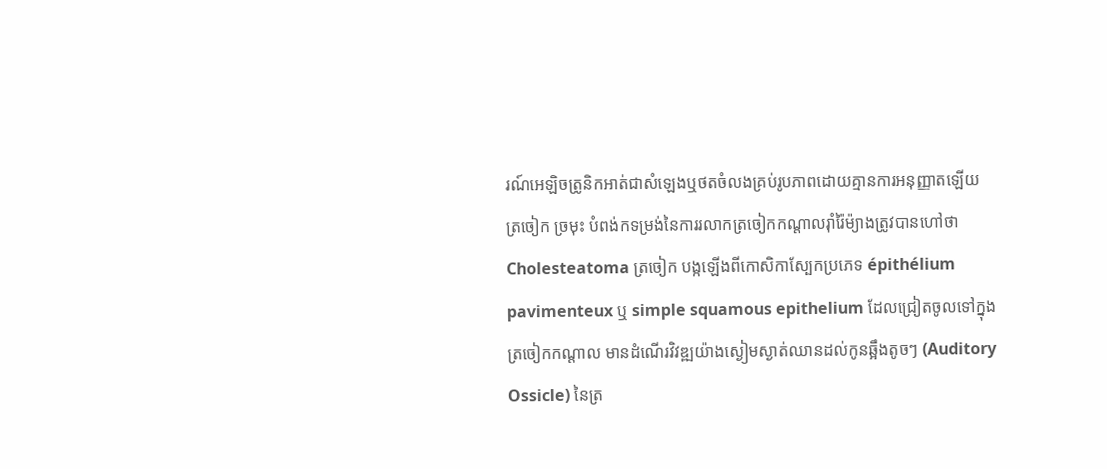រណ៍អេឡិចត្រូនិកអាត់ជាសំឡេងឬថតចំលងគ្រប់រូបភាពដោយគ្មានការអនុញ្ញាតឡើយ
ត្រចៀក ច្រមុះ បំពង់កទម្រង់នៃការរលាកត្រចៀកកណ្តាលរ៉ាំរ៉ៃម៉្យាងត្រូវបានហៅថា Cholesteatoma ត្រចៀក បង្កឡើងពីកោសិកាស្បែកប្រភេទ épithélium pavimenteux ឬ simple squamous epithelium ដែលជ្រៀតចូលទៅក្នុងត្រចៀកកណ្តាល មានដំណើរវិវឌ្ឍយ៉ាងស្ងៀមស្ងាត់ឈានដល់កូនឆ្អឹងតូចៗ (Auditory Ossicle) នៃត្រ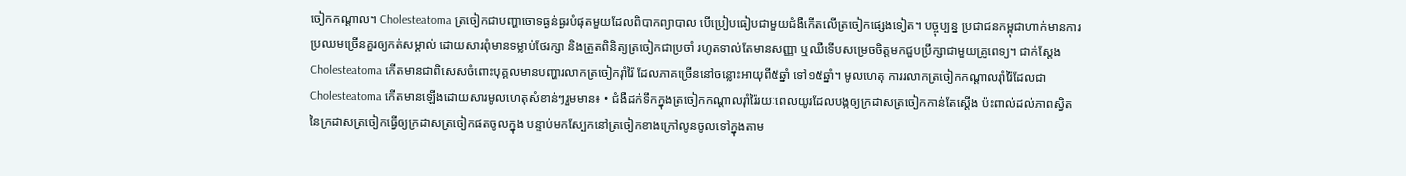ចៀកកណ្តាល។ Cholesteatoma ត្រចៀកជាបញ្ហាចោទធ្ងន់ធ្ងរបំផុតមួយដែលពិបាកព្យាបាល បើប្រៀបធៀបជាមួយជំងឺកើតលើត្រចៀកផ្សេងទៀត។ បច្ចុប្បន្ន ប្រជាជនកម្ពុជាហាក់មានការប្រឈមច្រើនគួរឲ្យកត់សម្គាល់ ដោយសារពុំមានទម្លាប់ថែរក្សា និងត្រួតពិនិត្យត្រចៀកជាប្រចាំ រហូតទាល់តែមានសញ្ញា ឬឈឺទើបសម្រេចចិត្តមកជួបប្រឹក្សាជាមួយគ្រូពេទ្យ។ ជាក់ស្តែង Cholesteatoma កើតមានជាពិសេសចំពោះបុគ្គលមានបញ្ហារលាកត្រចៀករ៉ាំរ៉ៃ ដែលភាគច្រើននៅចន្លោះអាយុពី៥ឆ្នាំ ទៅ១៥ឆ្នាំ។ មូលហេតុ ការរលាកត្រចៀកកណ្តាលរ៉ាំរ៉ៃដែលជា Cholesteatoma កើតមានឡើងដោយសារមូលហេតុសំខាន់ៗរួមមាន៖ • ជំងឺដក់ទឹកក្នុងត្រចៀកកណ្តាលរ៉ាំរ៉ៃរយៈពេលយូរដែលបង្កឲ្យក្រដាសត្រចៀកកាន់តែស្តើង ប៉ះពាល់ដល់ភាពស្វិតនៃក្រដាសត្រចៀកធ្វើឲ្យក្រដាសត្រចៀកផតចូលក្នុង បន្ទាប់មកស្បែកនៅត្រចៀកខាងក្រៅលូនចូលទៅក្នុងតាម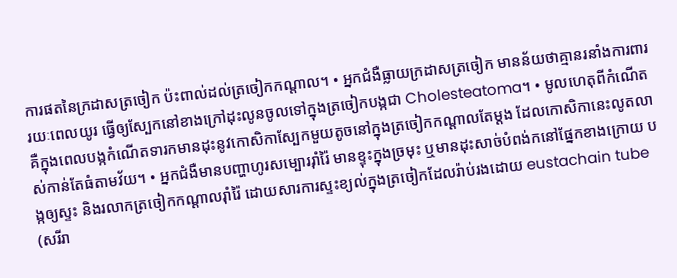ការផតនៃក្រដាសត្រចៀក ប៉ះពាល់ដល់ត្រចៀកកណ្តាល។ • អ្នកជំងឺធ្លាយក្រដាសត្រចៀក មានន័យថាគ្មានរនាំងការពាររយៈពេលយូរ ធ្វើឲ្យស្បែកនៅខាងក្រៅដុះលូនចូលទៅក្នុងត្រចៀកបង្កជា Cholesteatoma។ • មូលហេតុពីកំណើត គឺក្នុងពេលបង្កកំណើតទារកមានដុះនូវកោសិកាស្បែកមួយតូចនៅក្នុងត្រចៀកកណ្តាលតែម្តង ដែលកោសិកានេះលូតលាស់កាន់តែធំតាមវ័យ។ • អ្នកជំងឺមានបញ្ហាហូរសម្បោររ៉ាំរ៉ៃ មានខ្ទុះក្នុងច្រមុះ ឬមានដុះសាច់បំពង់កនៅផ្នែកខាងក្រោយ បង្កឲ្យស្ទះ និងរលាកត្រចៀកកណ្តាលរ៉ាំរ៉ៃ ដោយសារការស្ទះខ្យល់ក្នុងត្រចៀកដែលរ៉ាប់រងដោយ eustachain tube (សរីរា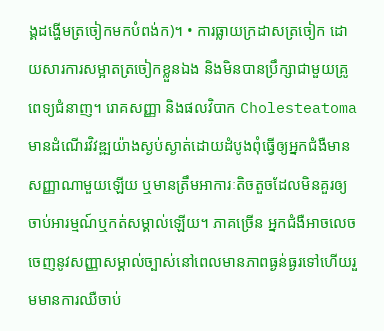ង្គដង្ហើមត្រចៀកមកបំពង់ក)។ • ការធ្លាយក្រដាសត្រចៀក ដោយសារការសម្អាតត្រចៀកខ្លួនឯង និងមិនបានប្រឹក្សាជាមួយគ្រូពេទ្យជំនាញ។ រោគសញ្ញា និងផលវិបាក Cholesteatoma មានដំណើរវិវឌ្ឍយ៉ាងស្ងប់ស្ងាត់ដោយដំបូងពុំធ្វើឲ្យអ្នកជំងឺមានសញ្ញាណាមួយឡើយ ឬមានត្រឹមអាការៈតិចតួចដែលមិនគួរឲ្យចាប់អារម្មណ៍ឬកត់សម្គាល់ឡើយ។ ភាគច្រើន អ្នកជំងឺអាចលេចចេញនូវសញ្ញាសម្គាល់ច្បាស់នៅពេលមានភាពធ្ងន់ធ្ងរទៅហើយរួមមានការឈឺចាប់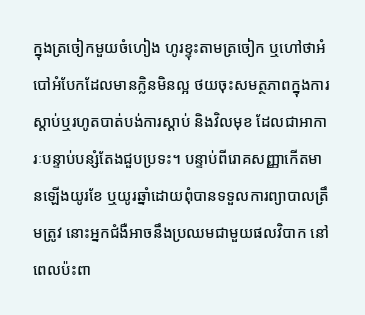ក្នុងត្រចៀកមួយចំហៀង ហូរខ្ទុះតាមត្រចៀក ឬហៅថាអំបៅអំបែកដែលមានក្លិនមិនល្អ ថយចុះសមត្ថភាពក្នុងការស្តាប់ឬរហូតបាត់បង់ការស្តាប់ និងវិលមុខ ដែលជាអាការៈបន្ទាប់បន្សំតែងជួបប្រទះ។ បន្ទាប់ពីរោគសញ្ញាកើតមានឡើងយូរខែ ឬយូរឆ្នាំដោយពុំបានទទួលការព្យាបាលត្រឹមត្រូវ នោះអ្នកជំងឺអាចនឹងប្រឈមជាមួយផលវិបាក នៅពេលប៉ះពា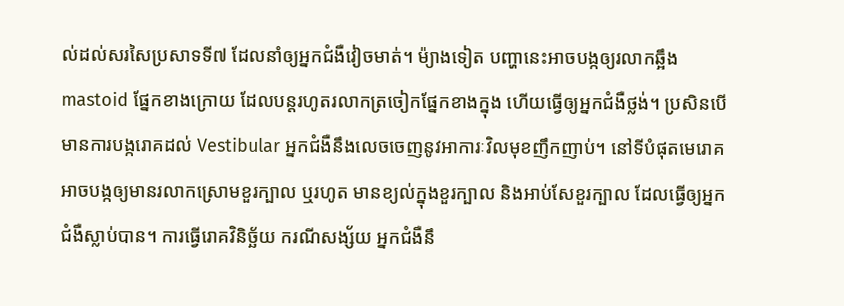ល់ដល់សរសៃប្រសាទទី៧ ដែលនាំឲ្យអ្នកជំងឺវៀចមាត់។ ម៉្យាងទៀត បញ្ហានេះអាចបង្កឲ្យរលាកឆ្អឹង mastoid ផ្នែកខាងក្រោយ ដែលបន្តរហូតរលាកត្រចៀកផ្នែកខាងក្នុង ហើយធ្វើឲ្យអ្នកជំងឺថ្លង់។ ប្រសិនបើមានការបង្ករោគដល់ Vestibular អ្នកជំងឺនឹងលេចចេញនូវអាការៈវិលមុខញឹកញាប់។ នៅទីបំផុតមេរោគអាចបង្កឲ្យមានរលាកស្រោមខួរក្បាល ឬរហូត មានខ្យល់ក្នុងខួរក្បាល និងអាប់សែខួរក្បាល ដែលធ្វើឲ្យអ្នកជំងឺស្លាប់បាន។ ការធ្វើរោគវិនិច្ឆ័យ ករណីសង្ស័យ អ្នកជំងឺនឹ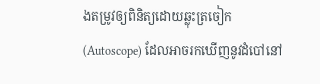ងតម្រូវឲ្យពិនិត្យដោយឆ្លុះត្រចៀក (Autoscope) ដែលអាចរកឃើញនូវដំបៅនៅ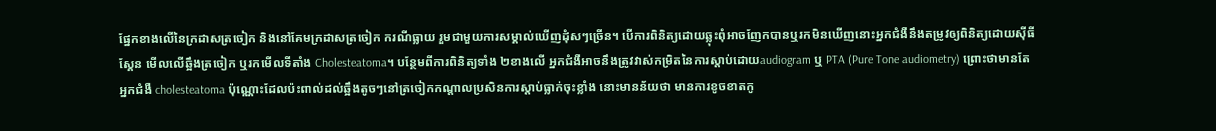ផ្នែកខាងលើនៃក្រដាសត្រចៀក និងនៅគែមក្រដាសត្រចៀក ករណីធ្លាយ រួមជាមួយការសម្គាល់ឃើញដុំសៗច្រើន។ បើការពិនិត្យដោយឆ្លុះពុំអាចញែកបានឬរកមិនឃើញនោះអ្នកជំងឺនឹងតម្រូវឲ្យពិនិត្យដោយស៊ីធីស្គែន មើលលើឆ្អឹងត្រចៀក ឬរកមើលទីតាំង Cholesteatoma។ បន្ថែមពីការពិនិត្យទាំង ២ខាងលើ អ្នកជំងឺអាចនឹងត្រូវវាស់កម្រិតនៃការស្តាប់ដោយaudiogram ឬ PTA (Pure Tone audiometry) ព្រោះថាមានតែអ្នកជំងឺ cholesteatoma ប៉ុណ្ណោះដែលប៉ះពាល់ដល់ឆ្អឹងតូចៗនៅត្រចៀកកណ្តាលប្រសិនការស្តាប់ធ្លាក់ចុះខ្លាំង នោះមានន័យថា មានការខូចខាតកូ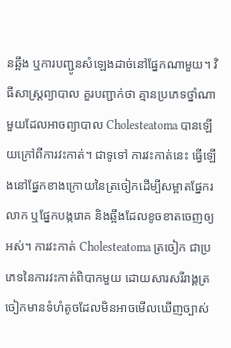នឆ្អឹង ឬការបញ្ជូនសំឡេងដាច់នៅផ្នែកណាមួយ។ វិធីសាស្ត្រព្យាបាល គួរបញ្ជាក់ថា គ្មានប្រភេទថ្នាំណាមួយដែលអាចព្យាបាល Cholesteatoma បានឡើយក្រៅពីការវះកាត់។ ជាទូទៅ ការវះកាត់នេះ ធ្វើឡើងនៅផ្នែកខាងក្រោយនៃត្រចៀកដើម្បីសម្អាតផ្នែករលាក ឬផ្នែកបង្ករោគ និងឆ្អឹងដែលខូចខាតចេញឲ្យអស់។ ការវះកាត់ Cholesteatoma ត្រចៀក ជាប្រភេទនៃការវះកាត់ពិបាកមួយ ដោយសារសរីរាង្គត្រចៀកមានទំហំតូចដែលមិនអាចមើលឃើញច្បាស់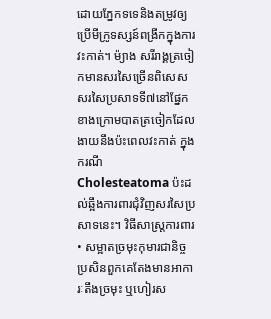ដោយភ្នែកទទេនិងតម្រូវឲ្យប្រើមីក្រូទស្សន៍ពង្រីកក្នុងការវះកាត់។ ម៉្យាង សរីរាង្គត្រចៀកមានសរសៃច្រើនពិសេសសរសៃប្រសាទទី៧នៅផ្នែកខាងក្រោមបាតត្រចៀកដែលងាយនឹងប៉ះពេលវះកាត់ ក្នុងករណី Cholesteatoma ប៉ះដល់ឆ្អឹងការពារជុំវិញសរសៃប្រសាទនេះ។ វិធីសាស្រ្តការពារ • សម្អាតច្រមុះកុមារជានិច្ច ប្រសិនពួកគេតែងមានអាការៈតឹងច្រមុះ ឬហៀរស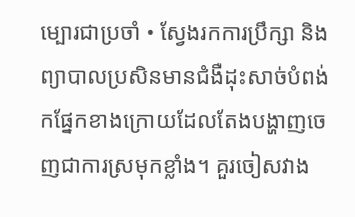ម្បោរជាប្រចាំ • ស្វែងរកការប្រឹក្សា និងព្យាបាលប្រសិនមានជំងឺដុះសាច់បំពង់កផ្នែកខាងក្រោយដែលតែងបង្ហាញចេញជាការស្រមុកខ្លាំង។ គួរចៀសវាង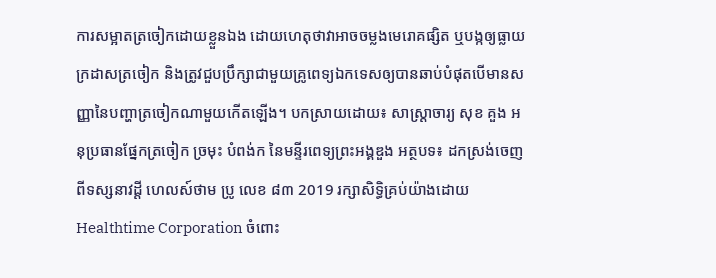ការសម្អាតត្រចៀកដោយខ្លួនឯង ដោយហេតុថាវាអាចចម្លងមេរោគផ្សិត ឬបង្កឲ្យធ្លាយក្រដាសត្រចៀក និងត្រូវជួបប្រឹក្សាជាមួយគ្រូពេទ្យឯកទេសឲ្យបានឆាប់បំផុតបើមានសញ្ញានៃបញ្ហាត្រចៀកណាមួយកើតឡើង។ បកស្រាយដោយ៖ សាស្រ្តាចារ្យ សុខ គួង អនុប្រធានផ្នែកត្រចៀក ច្រមុះ បំពង់ក នៃមន្ទីរពេទ្យព្រះអង្គឌួង អត្ថបទ៖ ដកស្រង់ចេញពីទស្សនាវដ្ដី ហេលស៍ថាម ប្រូ លេខ ៨៣ 2019 រក្សាសិទ្ធិគ្រប់យ៉ាងដោយ Healthtime Corporation ចំពោះ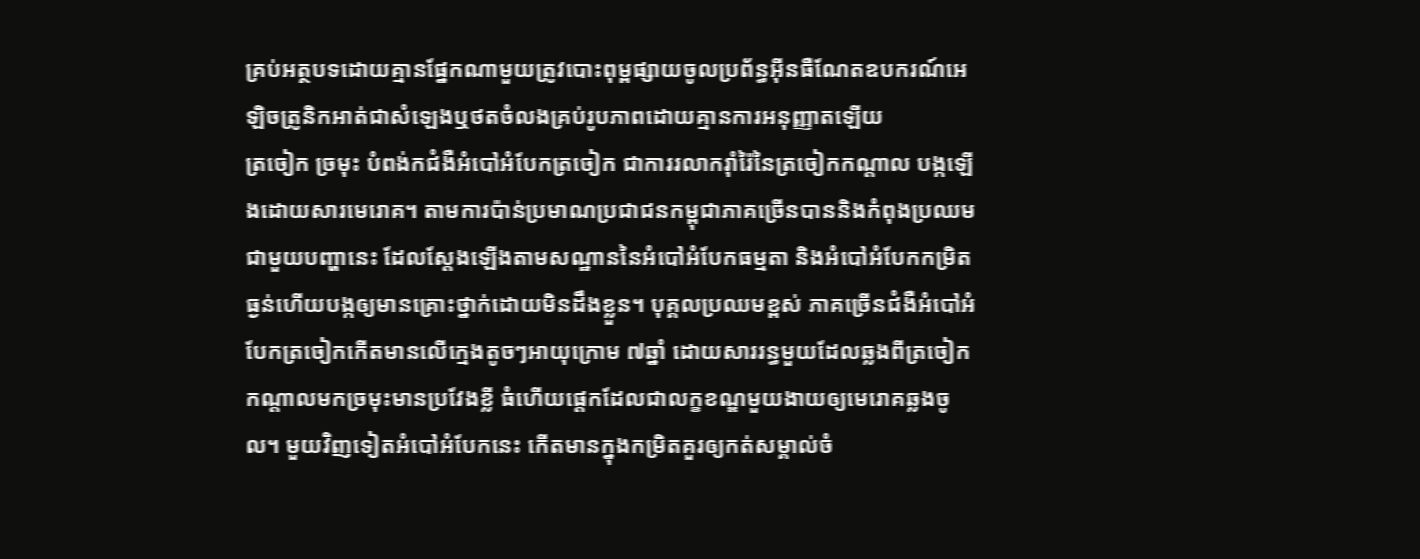គ្រប់អត្ថបទដោយគ្មានផ្នែកណាមួយត្រូវបោះពុម្ពផ្សាយចូលប្រព័ន្ធអុីនធឺណែតឧបករណ៍អេឡិចត្រូនិកអាត់ជាសំឡេងឬថតចំលងគ្រប់រូបភាពដោយគ្មានការអនុញ្ញាតឡើយ
ត្រចៀក ច្រមុះ បំពង់កជំងឺអំបៅអំបែកត្រចៀក ជាការរលាករ៉ាំរ៉ៃនៃត្រចៀកកណ្តាល បង្កឡើងដោយសារមេរោគ។ តាមការប៉ាន់ប្រមាណប្រជាជនកម្ពុជាភាគច្រើនបាននិងកំពុងប្រឈមជាមួយបញ្ហានេះ ដែលស្តែងឡើងតាមសណ្ឋាននៃអំបៅអំបែកធម្មតា និងអំបៅអំបែកកម្រិតធ្ងន់ហើយបង្កឲ្យមានគ្រោះថ្នាក់ដោយមិនដឹងខ្លួន។ បុគ្គលប្រឈមខ្ពស់ ភាគច្រើនជំងឺអំបៅអំបែកត្រចៀកកើតមានលើក្មេងតូចៗអាយុក្រោម ៧ឆ្នាំ ដោយសាររន្ធមួយដែលឆ្លងពីត្រចៀកកណ្តាលមកច្រមុះមានប្រវែងខ្លី ធំហើយផ្តេកដែលជាលក្ខខណ្ឌមួយងាយឲ្យមេរោគឆ្លងចូល។ មួយវិញទៀតអំបៅអំបែកនេះ កើតមានក្នុងកម្រិតគួរឲ្យកត់សម្គាល់ចំ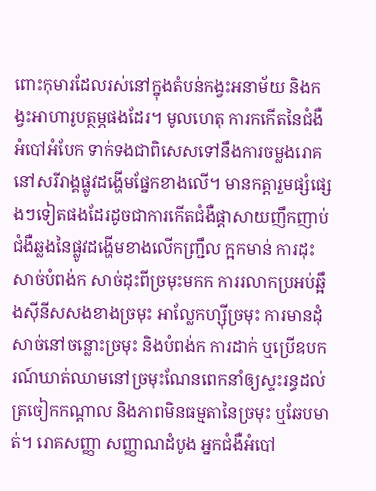ពោះកុមារដែលរស់នៅក្នុងតំបន់កង្វះអនាម័យ និងកង្វះអាហារូបត្ថម្ភផងដែរ។ មូលហេតុ ការកកើតនៃជំងឺអំបៅអំបែក ទាក់ទងជាពិសេសទៅនឹងការចម្លងរោគនៅសរីរាង្គផ្លូវដង្ហើមផ្នែកខាងលើ។ មានកត្តារួមផ្សំផ្សេងៗទៀតផងដែរដូចជាការកើតជំងឺផ្តាសាយញឹកញាប់ ជំងឺឆ្លងនៃផ្លូវដង្ហើមខាងលើកញ្ជ្រឹល ក្អកមាន់ ការដុះសាច់បំពង់ក សាច់ដុះពីច្រមុះមកក ការរលាកប្រអប់ឆ្អឹងស៊ីនីសសងខាងច្រមុះ អាល្លែកហ្ស៊ីច្រមុះ ការមានដុំសាច់នៅចន្លោះច្រមុះ និងបំពង់ក ការដាក់ ឬប្រើឧបករណ៍ឃាត់ឈាមនៅច្រមុះណែនពេកនាំឲ្យស្ទះរន្ធដល់ត្រចៀកកណ្តាល និងភាពមិនធម្មតានៃច្រមុះ ឬឆែបមាត់។ រោគសញ្ញា សញ្ញាណដំបូង អ្នកជំងឺអំបៅ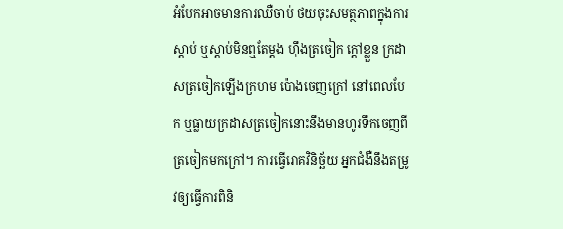អំបែកអាចមានការឈឺចាប់ ថយចុះសមត្ថភាពក្នុងការស្តាប់ ឬស្តាប់មិនឮតែម្តង ហ៊ឹងត្រចៀក ក្តៅខ្លួន ក្រដាសត្រចៀកឡើងក្រហម ប៉ោងចេញក្រៅ នៅពេលបែក ឬធ្លាយក្រដាសត្រចៀកនោះនឹងមានហូរទឹកចេញពីត្រចៀកមកក្រៅ។ ការធ្វើរោគវិនិច្ឆ័យ អ្នកជំងឺនឹងតម្រូវឲ្យធ្វើការពិនិ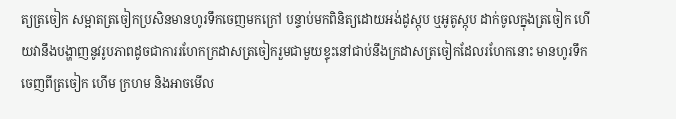ត្យត្រចៀក សម្អាតត្រចៀកប្រសិនមានហូរទឹកចេញមកក្រៅ បន្ទាប់មកពិនិត្យដោយអង់ដូស្កុប ឬអូតូស្កុប ដាក់ចូលក្នុងត្រចៀក ហើយវានឹងបង្ហាញនូវរូបភាពដូចជាការរហែកក្រដាសត្រចៀករួមជាមួយខ្ទុះនៅជាប់នឹងក្រដាសត្រចៀកដែលរហែកនោះ មានហូរទឹកចេញពីត្រចៀក ហើម ក្រហម និងអាចមើល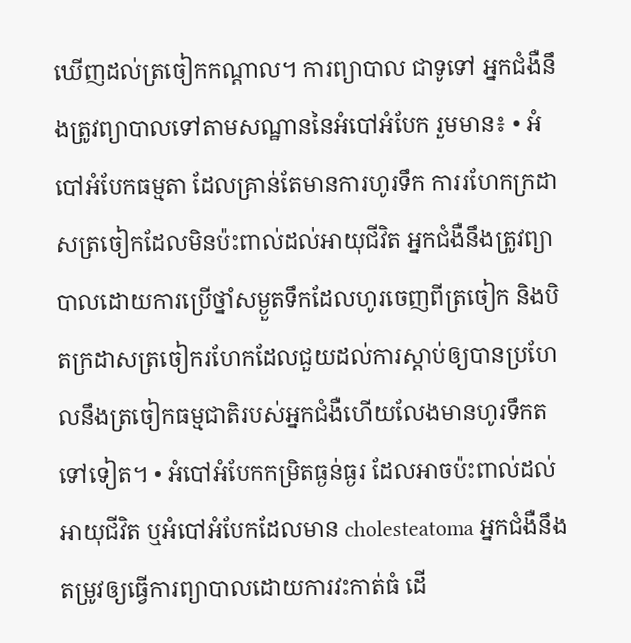ឃើញដល់ត្រចៀកកណ្តាល។ ការព្យាបាល ជាទូទៅ អ្នកជំងឺនឹងត្រូវព្យាបាលទៅតាមសណ្ឋាននៃអំបៅអំបែក រួមមាន៖ • អំបៅអំបែកធម្មតា ដែលគ្រាន់តែមានការហូរទឹក ការរហែកក្រដាសត្រចៀកដែលមិនប៉ះពាល់ដល់អាយុជីវិត អ្នកជំងឺនឹងត្រូវព្យាបាលដោយការប្រើថ្នាំសម្ងួតទឹកដែលហូរចេញពីត្រចៀក និងបិតក្រដាសត្រចៀករហែកដែលជួយដល់ការស្តាប់ឲ្យបានប្រហែលនឹងត្រចៀកធម្មជាតិរបស់អ្នកជំងឺហើយលែងមានហូរទឹកតទៅទៀត។ • អំបៅអំបែកកម្រិតធ្ងន់ធ្ងរ ដែលអាចប៉ះពាល់ដល់អាយុជីវិត ឬអំបៅអំបែកដែលមាន cholesteatoma អ្នកជំងឺនឹងតម្រូវឲ្យធ្វើការព្យាបាលដោយការវះកាត់ធំ ដើ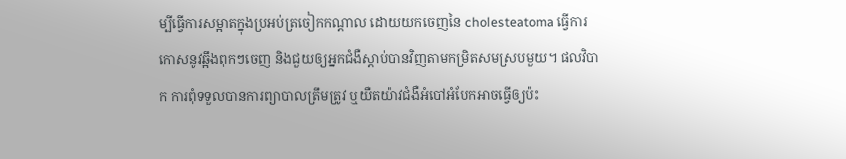ម្បីធ្វើការសម្អាតក្នុងប្រអប់ត្រចៀកកណ្តាល ដោយយកចេញនៃ cholesteatoma ធ្វើការកោសនូវឆ្អឹងពុកៗចេញ និងជួយឲ្យអ្នកជំងឺស្តាប់បានវិញតាមកម្រិតសមស្របមួយ។ ផលវិបាក ការពុំទទួលបានការព្យាបាលត្រឹមត្រូវ ឬយឺតយ៉ាវជំងឺអំបៅអំបែកអាចធ្វើឲ្យប៉ះ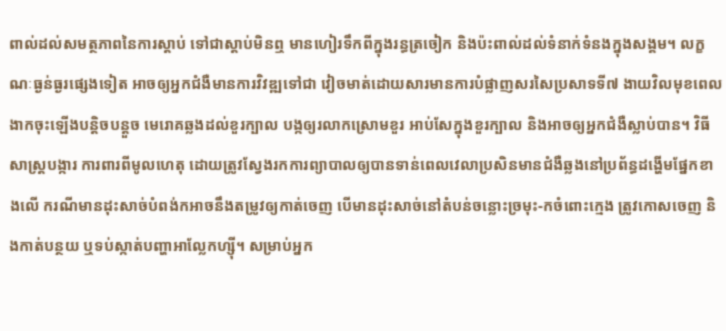ពាល់ដល់សមត្ថភាពនៃការស្តាប់ ទៅជាស្តាប់មិនឮ មានហៀរទឹកពីក្នុងរន្ធត្រចៀក និងប៉ះពាល់ដល់ទំនាក់ទំនងក្នុងសង្គម។ លក្ខណៈធ្ងន់ធ្ងរផ្សេងទៀត អាចឲ្យអ្នកជំងឺមានការវិវឌ្ឍទៅជា វៀចមាត់ដោយសារមានការបំផ្លាញសរសៃប្រសាទទី៧ ងាយវិលមុខពេលងាកចុះឡើងបន្តិចបន្តួច មេរោគឆ្លងដល់ខួរក្បាល បង្កឲ្យរលាកស្រោមខួរ អាប់សែក្នុងខួរក្បាល និងអាចឲ្យអ្នកជំងឺស្លាប់បាន។ វិធីសាស្ត្របង្ការ ការពារពីមូលហេតុ ដោយត្រូវស្វែងរកការព្យាបាលឲ្យបានទាន់ពេលវេលាប្រសិនមានជំងឺឆ្លងនៅប្រព័ន្ធដង្ហើមផ្នែកខាងលើ ករណីមានដុះសាច់បំពង់កអាចនឹងតម្រូវឲ្យកាត់ចេញ បើមានដុះសាច់នៅតំបន់ចន្លោះច្រមុះ-កចំពោះក្មេង ត្រូវកោសចេញ និងកាត់បន្ថយ ឬទប់ស្កាត់បញ្ហាអាល្លែកហ្ស៊ី។ សម្រាប់អ្នក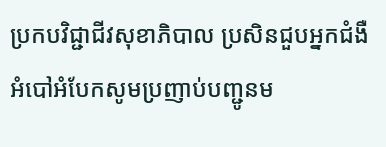ប្រកបវិជ្ជាជីវសុខាភិបាល ប្រសិនជួបអ្នកជំងឺអំបៅអំបែកសូមប្រញាប់បញ្ជូនម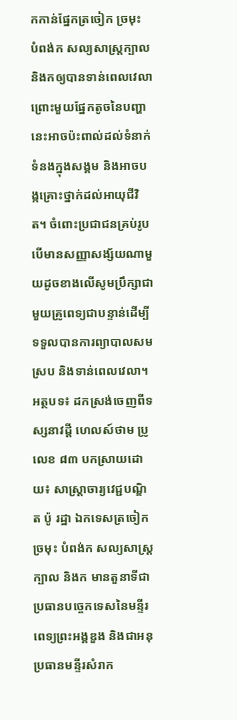កកាន់ផ្នែកត្រចៀក ច្រមុះ បំពង់ក សល្យសាស្ត្រក្បាល និងកឲ្យបានទាន់ពេលវេលា ព្រោះមួយផ្នែកតូចនៃបញ្ហានេះអាចប៉ះពាល់ដល់ទំនាក់ទំនងក្នុងសង្គម និងអាចបង្កគ្រោះថ្នាក់ដល់អាយុជីវិត។ ចំពោះប្រជាជនគ្រប់រូបបើមានសញ្ញាសង្ស័យណាមួយដូចខាងលើសូមប្រឹក្សាជាមួយគ្រូពេទ្យជាបន្ទាន់ដើម្បីទទួលបានការព្យាបាលសមស្រប និងទាន់ពេលវេលា។ អត្ថបទ៖ ដកស្រង់ចេញពីទស្សនាវដ្តី ហេលស៍ថាម ប្រូ លេខ ៨៣ បកស្រាយដោយ៖ សាស្ត្រាចារ្យវេជ្ជបណ្ឌិត ប៉ូ រដ្ឋា ឯកទេសត្រចៀក ច្រមុះ បំពង់ក សល្យសាស្ត្រក្បាល និងក មានតួនាទីជាប្រធានបច្ចេកទេសនៃមន្ទីរពេទ្យព្រះអង្គឌួង និងជាអនុប្រធានមន្ទីរសំរាក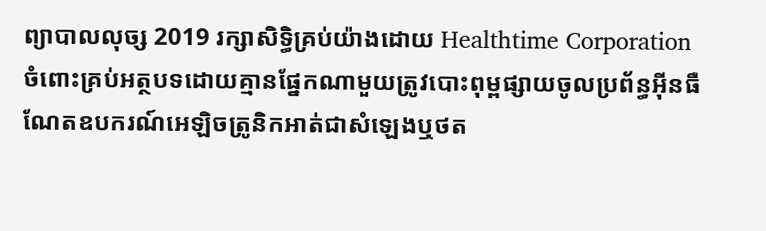ព្យាបាលលុច្ស 2019 រក្សាសិទ្ធិគ្រប់យ៉ាងដោយ Healthtime Corporation ចំពោះគ្រប់អត្ថបទដោយគ្មានផ្នែកណាមួយត្រូវបោះពុម្ពផ្សាយចូលប្រព័ន្ធអុីនធឺណែតឧបករណ៍អេឡិចត្រូនិកអាត់ជាសំឡេងឬថត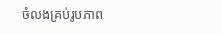ចំលងគ្រប់រូបភាព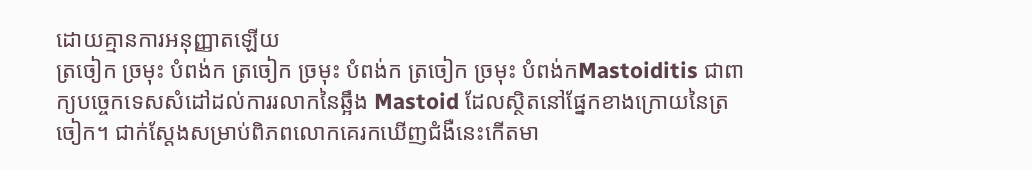ដោយគ្មានការអនុញ្ញាតឡើយ
ត្រចៀក ច្រមុះ បំពង់ក ត្រចៀក ច្រមុះ បំពង់ក ត្រចៀក ច្រមុះ បំពង់កMastoiditis ជាពាក្យបច្ចេកទេសសំដៅដល់ការរលាកនៃឆ្អឹង Mastoid ដែលស្ថិតនៅផ្នែកខាងក្រោយនៃត្រចៀក។ ជាក់ស្តែងសម្រាប់ពិភពលោកគេរកឃើញជំងឺនេះកើតមា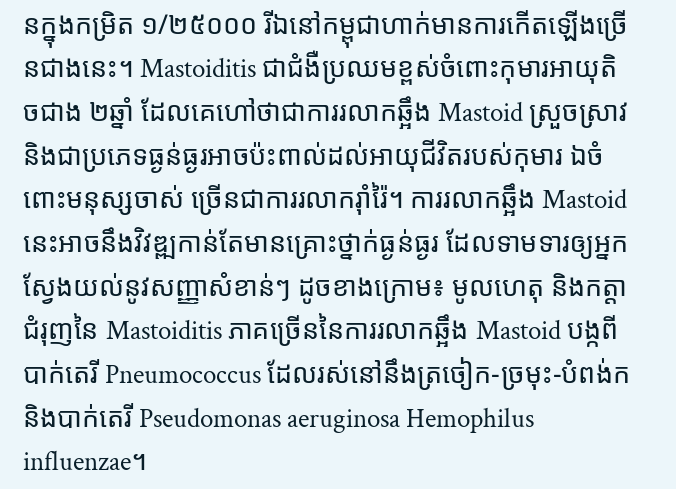នក្នុងកម្រិត ១/២៥០០០ រីឯនៅកម្ពុជាហាក់មានការកើតឡើងច្រើនជាងនេះ។ Mastoiditis ជាជំងឺប្រឈមខ្ពស់ចំពោះកុមារអាយុតិចជាង ២ឆ្នាំ ដែលគេហៅថាជាការរលាកឆ្អឹង Mastoid ស្រួចស្រាវ និងជាប្រភេទធ្ងន់ធ្ងរអាចប៉ះពាល់ដល់អាយុជីវិតរបស់កុមារ ឯចំពោះមនុស្សចាស់ ច្រើនជាការរលាករ៉ាំរ៉ៃ។ ការរលាកឆ្អឹង Mastoid នេះអាចនឹងវិវឌ្ឍកាន់តែមានគ្រោះថ្នាក់ធ្ងន់ធ្ងរ ដែលទាមទារឲ្យអ្នកស្វែងយល់នូវសញ្ញាសំខាន់ៗ ដូចខាងក្រោម៖ មូលហេតុ និងកត្តាជំរុញនៃ Mastoiditis ភាគច្រើននៃការរលាកឆ្អឹង Mastoid បង្កពីបាក់តេរី Pneumococcus ដែលរស់នៅនឹងត្រចៀក-ច្រមុះ-បំពង់ក និងបាក់តេរី Pseudomonas aeruginosa Hemophilus influenzae។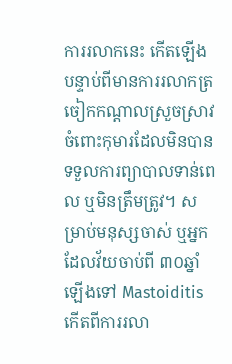ការរលាកនេះ កើតឡើងបន្ទាប់ពីមានការរលាកត្រចៀកកណ្តាលស្រួចស្រាវចំពោះកុមារដែលមិនបានទទួលការព្យាបាលទាន់ពេល ឬមិនត្រឹមត្រូវ។ សម្រាប់មនុស្សចាស់ ឬអ្នកដែលវ័យចាប់ពី ៣០ឆ្នាំឡើងទៅ Mastoiditis កើតពីការរលា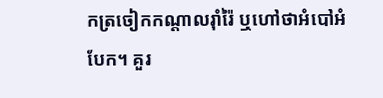កត្រចៀកកណ្តាលរ៉ាំរ៉ៃ ឬហៅថាអំបៅអំបែក។ គួរ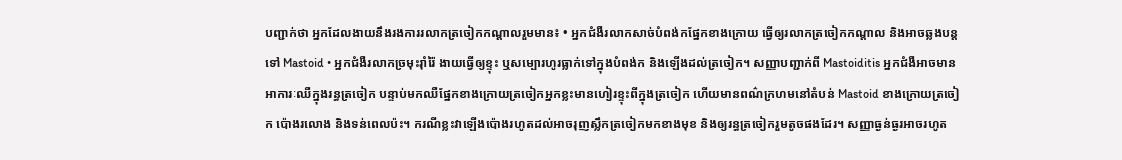បញ្ជាក់ថា អ្នកដែលងាយនឹងរងការរលាកត្រចៀកកណ្តាលរួមមាន៖ • អ្នកជំងឺរលាកសាច់បំពង់កផ្នែកខាងក្រោយ ធ្វើឲ្យរលាកត្រចៀកកណ្តាល និងអាចឆ្លងបន្តទៅ Mastoid • អ្នកជំងឺរលាកច្រមុះរ៉ាំរ៉ៃ ងាយធ្វើឲ្យខ្ទុះ ឬសម្បោរហូរធ្លាក់ទៅក្នុងបំពង់ក និងឡើងដល់ត្រចៀក។ សញ្ញាបញ្ជាក់ពី Mastoiditis អ្នកជំងឺអាចមានអាការៈឈឺក្នុងរន្ធត្រចៀក បន្ទាប់មកឈឺផ្នែកខាងក្រោយត្រចៀកអ្នកខ្លះមានហៀរខ្ទុះពីក្នុងត្រចៀក ហើយមានពណ៌ក្រហមនៅតំបន់ Mastoid ខាងក្រោយត្រចៀក ប៉ោងរលោង និងទន់ពេលប៉ះ។ ករណីខ្លះវាឡើងប៉ោងរហូតដល់អាចរុញស្លឹកត្រចៀកមកខាងមុខ និងឲ្យរន្ធត្រចៀករួមតូចផងដែរ។ សញ្ញាធ្ងន់ធ្ងរអាចរហូត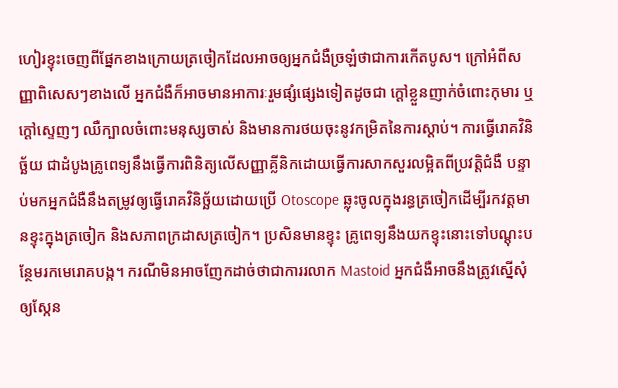ហៀរខ្ទុះចេញពីផ្នែកខាងក្រោយត្រចៀកដែលអាចឲ្យអ្នកជំងឺច្រឡំថាជាការកើតបូស។ ក្រៅអំពីសញ្ញាពិសេសៗខាងលើ អ្នកជំងឺក៏អាចមានអាការៈរួមផ្សំផ្សេងទៀតដូចជា ក្តៅខ្លួនញាក់ចំពោះកុមារ ឬក្ដៅស្ទេញៗ ឈឺក្បាលចំពោះមនុស្សចាស់ និងមានការថយចុះនូវកម្រិតនៃការស្តាប់។ ការធ្វើរោគវិនិច្ឆ័យ ជាដំបូងគ្រូពេទ្យនឹងធ្វើការពិនិត្យលើសញ្ញាគ្លីនិកដោយធ្វើការសាកសួរលម្អិតពីប្រវតិ្តជំងឺ បន្ទាប់មកអ្នកជំងឺនឹងតម្រូវឲ្យធ្វើរោគវិនិច្ឆ័យដោយប្រើ Otoscope ឆ្លុះចូលក្នុងរន្ធត្រចៀកដើម្បីរកវត្តមានខ្ទុះក្នុងត្រចៀក និងសភាពក្រដាសត្រចៀក។ ប្រសិនមានខ្ទុះ គ្រូពេទ្យនឹងយកខ្ទុះនោះទៅបណ្ដុះបន្ថែមរកមេរោគបង្ក។ ករណីមិនអាចញែកដាច់ថាជាការរលាក Mastoid អ្នកជំងឺអាចនឹងត្រូវស្នើសុំឲ្យស្កែន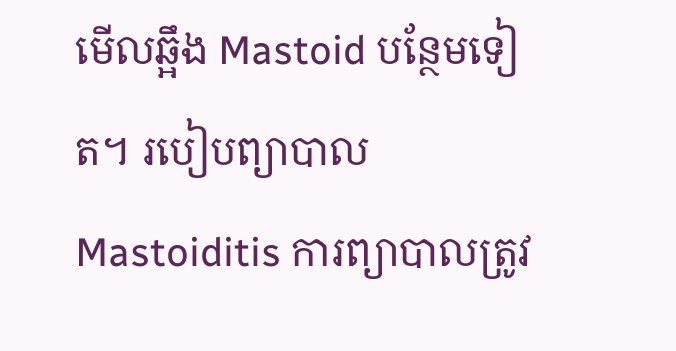មើលឆ្អឹង Mastoid បន្ថែមទៀត។ របៀបព្យាបាល Mastoiditis ការព្យាបាលត្រូវ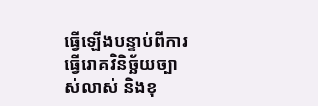ធ្វើឡើងបន្ទាប់ពីការធ្វើរោគវិនិច្ឆ័យច្បាស់លាស់ និងខុ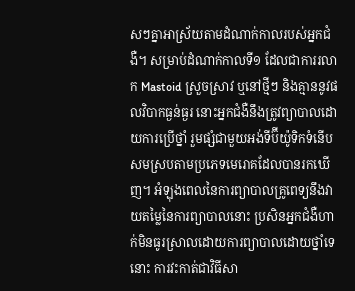សៗគ្នាអាស្រ័យតាមដំណាក់កាលរបស់អ្នកជំងឺ។ សម្រាប់ដំណាក់កាលទី១ ដែលជាការរលាក Mastoid ស្រួចស្រាវ ឬនៅថ្មីៗ និងគ្មាននូវផលវិបាកធ្ងន់ធ្ងរ នោះអ្នកជំងឺនឹងត្រូវព្យាបាលដោយការប្រើថ្នាំ រួមផ្សំជាមួយអង់ទីប៊ីយ៉ូទិកទំនើបសមស្របតាមប្រភេទមេរោគដែលបានរកឃើញ។ អំឡុងពេលនៃការព្យាបាលគ្រូពេទ្យនឹងវាយតម្លៃនៃការព្យាបាលនោះ ប្រសិនអ្នកជំងឺហាក់មិនធូរស្រាលដោយការព្យាបាលដោយថ្នាំទេនោះ ការវះកាត់ជាវិធីសា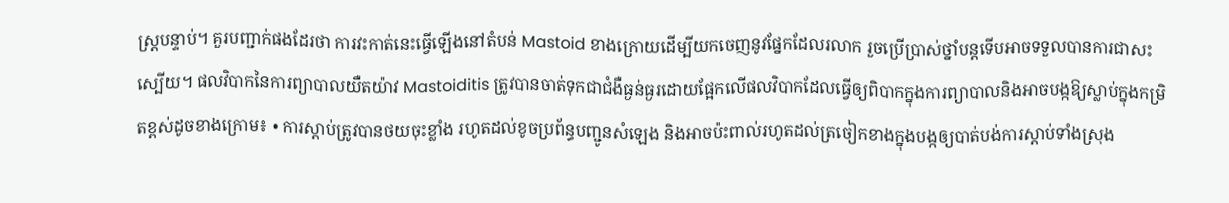ស្ត្របន្ទាប់។ គួរបញ្ជាក់ផងដែរថា ការវះកាត់នេះធ្វើឡើងនៅតំបន់ Mastoid ខាងក្រោយដើម្បីយកចេញនូវផ្នែកដែលរលាក រួចប្រើប្រាស់ថ្នាំបន្តទើបអាចទទួលបានការជាសះស្បើយ។ ផលវិបាកនៃការព្យាបាលយឺតយ៉ាវ Mastoiditis ត្រូវបានចាត់ទុកជាជំងឺធ្ងន់ធ្ងរដោយផ្អែកលើផលវិបាកដែលធ្វើឲ្យពិបាកក្នុងការព្យាបាលនិងអាចបង្កឱ្យស្លាប់ក្នុងកម្រិតខ្ពស់ដូចខាងក្រោម៖ • ការស្តាប់ត្រូវបានថយចុះខ្លាំង រហូតដល់ខូចប្រព័ន្ធបញ្ជូនសំឡេង និងអាចប៉ះពាល់រហូតដល់ត្រចៀកខាងក្នុងបង្កឲ្យបាត់បង់ការស្តាប់ទាំងស្រុង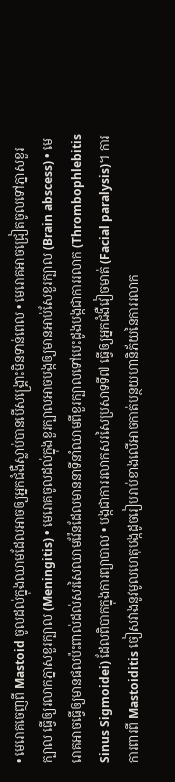• មេរោគចេញពី Mastoid ចូលដល់ក្នុងឈាមដែលអាចឲ្យអ្នកជំងឺស្លាប់បានបើសង្គ្រោះមិនទាន់ពេល • មេរោគអាចជ្រៀតចូលទៅភ្នាសខួរក្បាល ធ្វើឲ្យរលាកភ្នាសខួរក្បាល (Meningitis) • មេរោគចូលដល់ក្នុងខួរក្បាលអាចបង្កឲ្យមានអាប់សែខួរក្បាល (Brain abscess) • មេរោគអាចធ្វើឲ្យមានផលប៉ះពាល់ដល់សរសៃឈាមវ៉ែនដែលមាននាទីនាំឈាមពីខួរក្បាលទៅបេះដូងបង្កជាការរលាក (Thrombophlebitis Sinus Sigmoidei) ដែលពិបាកក្នុងការព្យាបាល • បង្កជាការរលាកសរសៃប្រសាទទី៧ ធ្វើឲ្យអ្នកជំងឺវៀចមាត់ (Facial paralysis)។ ការការពារពី Mastoiditis ចៀសវាងនូវមូលហេតុបង្កដូចរៀបរាប់ខាងលើអាចកាត់បន្ថយហានិភ័យនៃការរលាក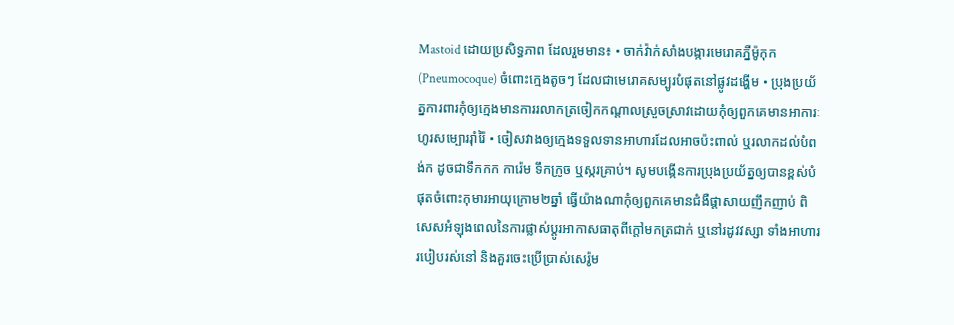Mastoid ដោយប្រសិទ្ធភាព ដែលរួមមាន៖ • ចាក់វ៉ាក់សាំងបង្ការមេរោគភ្នឺម៉ូកុក (Pneumocoque) ចំពោះក្មេងតូចៗ ដែលជាមេរោគសម្បូរបំផុតនៅផ្លូវដង្ហើម • ប្រុងប្រយ័ត្នការពារកុំឲ្យក្មេងមានការរលាកត្រចៀកកណ្តាលស្រួចស្រាវដោយកុំឲ្យពួកគេមានអាការៈហូរសម្បោររ៉ាំរ៉ៃ • ចៀសវាងឲ្យក្មេងទទួលទានអាហារដែលអាចប៉ះពាល់ ឬរលាកដល់បំពង់ក ដូចជាទឹកកក ការ៉េម ទឹកក្រូច ឬស្ករគ្រាប់។ សូមបង្កើនការប្រុងប្រយ័ត្នឲ្យបានខ្ពស់បំផុតចំពោះកុមារអាយុក្រោម២ឆ្នាំ ធ្វើយ៉ាងណាកុំឲ្យពួកគេមានជំងឺផ្តាសាយញឹកញាប់ ពិសេសអំឡុងពេលនៃការផ្លាស់ប្តូរអាកាសធាតុពីក្តៅមកត្រជាក់ ឬនៅរដូវវស្សា ទាំងអាហាររបៀបរស់នៅ និងគួរចេះប្រើប្រាស់សេរ៉ូម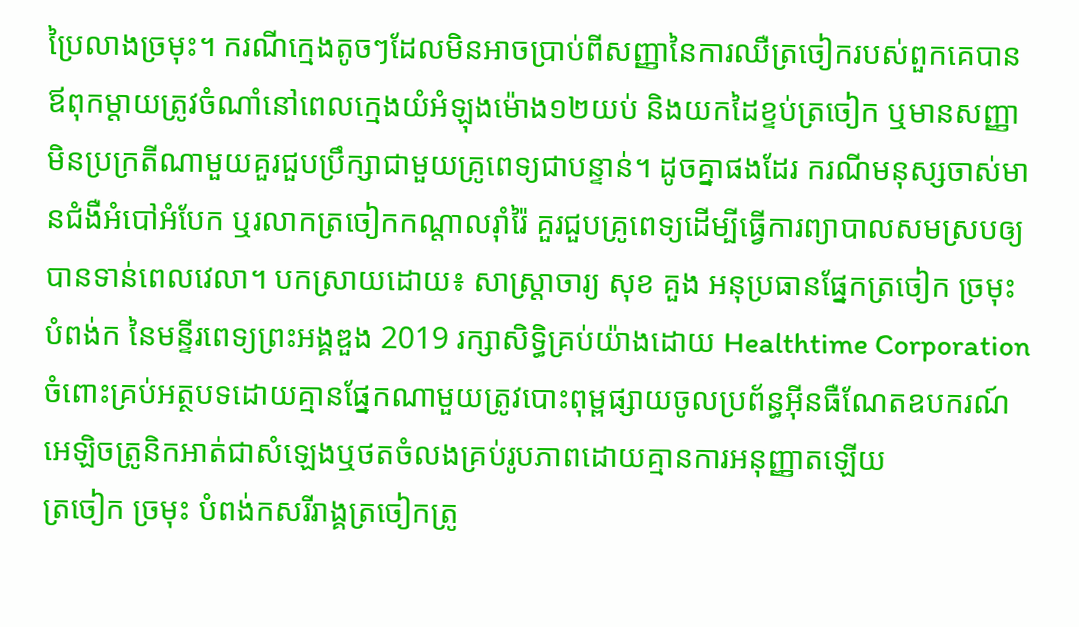ប្រៃលាងច្រមុះ។ ករណីក្មេងតូចៗដែលមិនអាចប្រាប់ពីសញ្ញានៃការឈឺត្រចៀករបស់ពួកគេបាន ឪពុកម្តាយត្រូវចំណាំនៅពេលក្មេងយំអំឡុងម៉ោង១២យប់ និងយកដៃខ្ទប់ត្រចៀក ឬមានសញ្ញាមិនប្រក្រតីណាមួយគួរជួបប្រឹក្សាជាមួយគ្រូពេទ្យជាបន្ទាន់។ ដូចគ្នាផងដែរ ករណីមនុស្សចាស់មានជំងឺអំបៅអំបែក ឬរលាកត្រចៀកកណ្តាលរ៉ាំរ៉ៃ គួរជួបគ្រូពេទ្យដើម្បីធ្វើការព្យាបាលសមស្របឲ្យបានទាន់ពេលវេលា។ បកស្រាយដោយ៖ សាស្រ្តាចារ្យ សុខ គួង អនុប្រធានផ្នែកត្រចៀក ច្រមុះ បំពង់ក នៃមន្ទីរពេទ្យព្រះអង្គឌួង 2019 រក្សាសិទ្ធិគ្រប់យ៉ាងដោយ Healthtime Corporation ចំពោះគ្រប់អត្ថបទដោយគ្មានផ្នែកណាមួយត្រូវបោះពុម្ពផ្សាយចូលប្រព័ន្ធអុីនធឺណែតឧបករណ៍អេឡិចត្រូនិកអាត់ជាសំឡេងឬថតចំលងគ្រប់រូបភាពដោយគ្មានការអនុញ្ញាតឡើយ
ត្រចៀក ច្រមុះ បំពង់កសរីរាង្គត្រចៀកត្រូ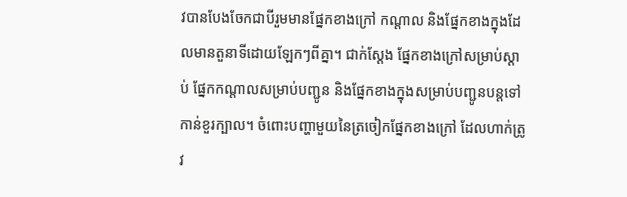វបានបែងចែកជាបីរួមមានផ្នែកខាងក្រៅ កណ្តាល និងផ្នែកខាងក្នុងដែលមានតួនាទីដោយឡែកៗពីគ្នា។ ជាក់ស្តែង ផ្នែកខាងក្រៅសម្រាប់ស្តាប់ ផ្នែកកណ្តាលសម្រាប់បញ្ជូន និងផ្នែកខាងក្នុងសម្រាប់បញ្ជូនបន្តទៅកាន់ខួរក្បាល។ ចំពោះបញ្ហាមួយនៃត្រចៀកផ្នែកខាងក្រៅ ដែលហាក់ត្រូវ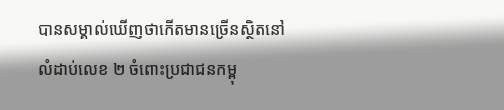បានសម្គាល់ឃើញថាកើតមានច្រើនស្ថិតនៅលំដាប់លេខ ២ ចំពោះប្រជាជនកម្ពុ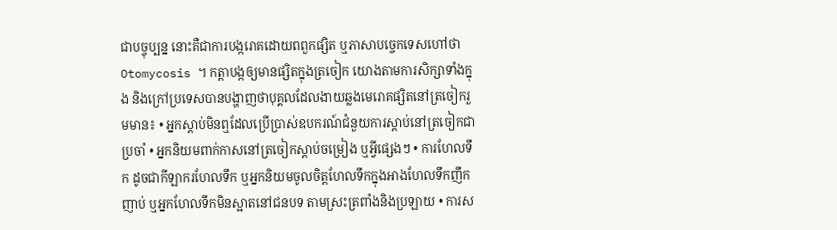ជាបច្ចុប្បន្ន នោះគឺជាការបង្ករោគដោយពពួកផ្សិត ឬភាសាបច្ចេកទេសហៅថា Otomycosis ។ កត្តាបង្កឲ្យមានផ្សិតក្នុងត្រចៀក យោងតាមការសិក្សាទាំងក្នុង និងក្រៅប្រទេសបានបង្ហាញថាបុគ្គលដែលងាយឆ្លងមេរោគផ្សិតនៅត្រចៀករួមមាន៖ • អ្នកស្តាប់មិនឮដែលប្រើប្រាស់ឧបករណ៍ជំនួយការស្តាប់នៅត្រចៀកជាប្រចាំ • អ្នកនិយមពាក់កាសនៅត្រចៀកស្តាប់ចម្រៀង ឬអ្វីផ្សេងៗ • ការហែលទឹក ដូចជាកីឡាករហែលទឹក ឬអ្នកនិយមចូលចិត្តហែលទឹកក្នុងអាងហែលទឹកញឹកញាប់ ឬអ្នកហែលទឹកមិនស្អាតនៅជនបទ តាមស្រះត្រពាំងនិងប្រឡាយ • ការស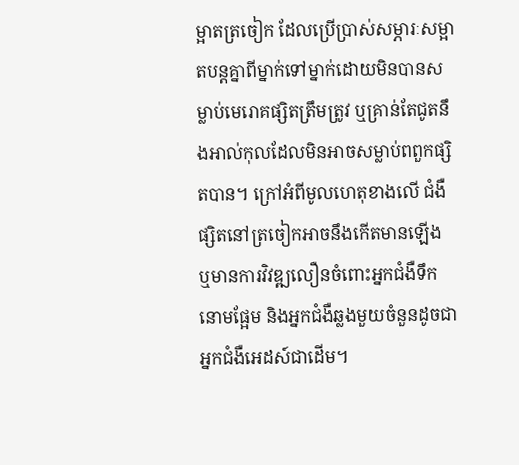ម្អាតត្រចៀក ដែលប្រើប្រាស់សម្ភារៈសម្អាតបន្តគ្នាពីម្នាក់ទៅម្នាក់ដោយមិនបានសម្លាប់មេរោគផ្សិតត្រឹមត្រូវ ឬគ្រាន់តែជូតនឹងអាល់កុលដែលមិនអាចសម្លាប់ពពួកផ្សិតបាន។ ក្រៅអំពីមូលហេតុខាងលើ ជំងឺផ្សិតនៅត្រចៀកអាចនឹងកើតមានឡើង ឬមានការវិវឌ្ឍលឿនចំពោះអ្នកជំងឺទឹកនោមផ្អែម និងអ្នកជំងឺឆ្លងមួយចំនួនដូចជាអ្នកជំងឺអេដស៍ជាដើម។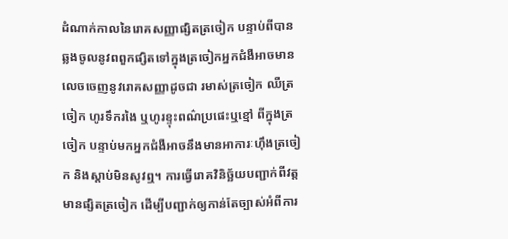ដំណាក់កាលនៃរោគសញ្ញាផ្សិតត្រចៀក បន្ទាប់ពីបានឆ្លងចូលនូវពពួកផ្សិតទៅក្នុងត្រចៀកអ្នកជំងឺអាចមានលេចចេញនូវរោគសញ្ញាដូចជា រមាស់ត្រចៀក ឈឺត្រចៀក ហូរទឹករងៃ ឬហូរខ្ទុះពណ៌ប្រផេះឬខ្មៅ ពីក្នុងត្រចៀក បន្ទាប់មកអ្នកជំងឺអាចនឹងមានអាការៈហ៊ឹងត្រចៀក និងស្តាប់មិនសូវឮ។ ការធ្វើរោគវិនិច្ឆ័យបញ្ជាក់ពីវត្តមានផ្សិតត្រចៀក ដើម្បីបញ្ជាក់ឲ្យកាន់តែច្បាស់អំពីការ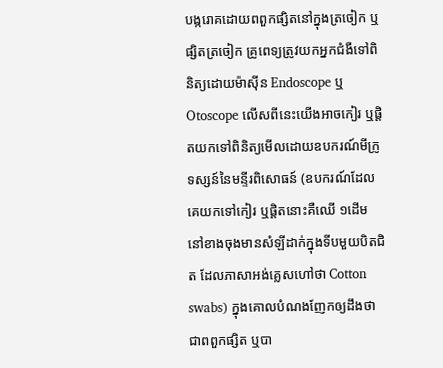បង្ករោគដោយពពួកផ្សិតនៅក្នុងត្រចៀក ឬផ្សិតត្រចៀក គ្រូពេទ្យត្រូវយកអ្នកជំងឺទៅពិនិត្យដោយម៉ាស៊ីន Endoscope ឬ Otoscope លើសពីនេះយើងអាចកៀរ ឬផ្ដិតយកទៅពិនិត្យមើលដោយឧបករណ៍មីក្រូទស្សន៍នៃមន្ទីរពិសោធន៍ (ឧបករណ៍ដែលគេយកទៅកៀរ ឬផ្ដិតនោះគឺឈើ ១ដើម នៅខាងចុងមានសំឡីដាក់ក្នុងទីបមួយបិតជិត ដែលភាសាអង់គ្លេសហៅថា Cotton swabs) ក្នុងគោលបំណងញែកឲ្យដឹងថាជាពពួកផ្សិត ឬបា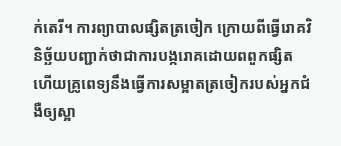ក់តេរី។ ការព្យាបាលផ្សិតត្រចៀក ក្រោយពីធ្វើរោគវិនិច្ឆ័យបញ្ជាក់ថាជាការបង្ករោគដោយពពួកផ្សិតហើយគ្រូពេទ្យនឹងធ្វើការសម្អាតត្រចៀករបស់អ្នកជំងឺឲ្យស្អា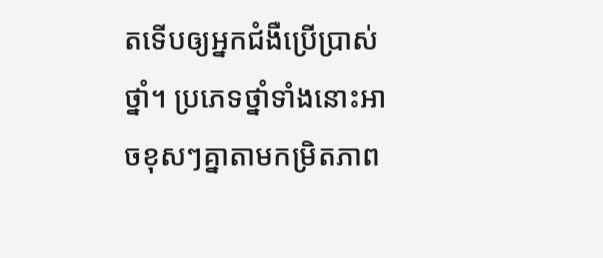តទើបឲ្យអ្នកជំងឺប្រើប្រាស់ថ្នាំ។ ប្រភេទថ្នាំទាំងនោះអាចខុសៗគ្នាតាមកម្រិតភាព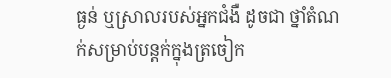ធ្ងន់ ឬស្រាលរបស់អ្នកជំងឺ ដូចជា ថ្នាំតំណក់សម្រាប់បន្តក់ក្នុងត្រចៀក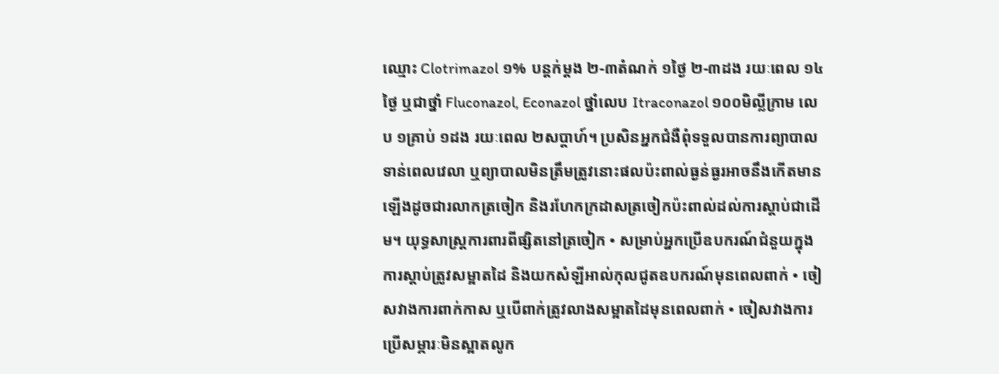ឈ្មោះ Clotrimazol ១% បន្តក់ម្ដង ២-៣តំណក់ ១ថ្ងៃ ២-៣ដង រយៈពេល ១៤ថ្ងៃ ឬជាថ្នាំ Fluconazol, Econazol ថ្នាំលេប Itraconazol ១០០មិល្លីក្រាម លេប ១គ្រាប់ ១ដង រយៈពេល ២សប្តាហ៍។ ប្រសិនអ្នកជំងឺពុំទទួលបានការព្យាបាលទាន់ពេលវេលា ឬព្យាបាលមិនត្រឹមត្រូវនោះផលប៉ះពាល់ធ្ងន់ធ្ងរអាចនឹងកើតមានឡើងដូចជារលាកត្រចៀក និងរហែកក្រដាសត្រចៀកប៉ះពាល់ដល់ការស្តាប់ជាដើម។ យុទ្ធសាស្ត្រការពារពីផ្សិតនៅត្រចៀក • សម្រាប់អ្នកប្រើឧបករណ៍ជំនួយក្នុងការស្តាប់ត្រូវសម្អាតដៃ និងយកសំឡីអាល់កុលជូតឧបករណ៍មុនពេលពាក់ • ចៀសវាងការពាក់កាស ឬបើពាក់ត្រូវលាងសម្អាតដៃមុនពេលពាក់ • ចៀសវាងការប្រើសម្ភារៈមិនស្អាតលូក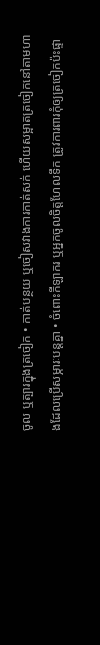ចូល ឬត្បារក្នុងត្រចៀក • កាត់បន្ថយ ឬចៀសវាងការកាត់សក់ ហើយសម្អាតត្រចៀកនៅតាមហាងដែលប្រើសម្ភារៈបន្តគ្នា • ចំពោះកីឡាករ ឬអ្នកចូលចិត្តហែលទឹក ត្រូវការពារកុំឲ្យត្រចៀកប៉ះផ្ទា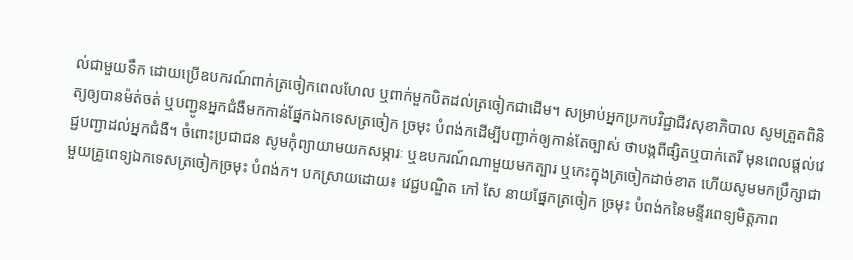ល់ជាមួយទឹក ដោយប្រើឧបករណ៍ពាក់ត្រចៀកពេលហែល ឬពាក់មួកបិតដល់ត្រចៀកជាដើម។ សម្រាប់អ្នកប្រកបវិជ្ជាជីវសុខាភិបាល សូមត្រួតពិនិត្យឲ្យបានម៉ត់ចត់ ឬបញ្ជូនអ្នកជំងឺមកកាន់ផ្នែកឯកទេសត្រចៀក ច្រមុះ បំពង់កដើម្បីបញ្ជាក់ឲ្យកាន់តែច្បាស់ ថាបង្កពីផ្សិតឬបាក់តេរី មុនពេលផ្តល់វេជ្ជបញ្ជាដល់អ្នកជំងឺ។ ចំពោះប្រជាជន សូមកុំព្យាយាមយកសម្ភារៈ ឬឧបករណ៍ណាមួយមកត្បារ ឬកេះក្នុងត្រចៀកដាច់ខាត ហើយសូមមកប្រឹក្សាជាមួយគ្រូពេទ្យឯកទេសត្រចៀកច្រមុះ បំពង់ក។ បកស្រាយដោយ៖ វេជ្ជបណ្ឌិត កៅ សែ នាយផ្នែកត្រចៀក ច្រមុះ បំពង់កនៃមន្ទីរពេទ្យមិត្តភាព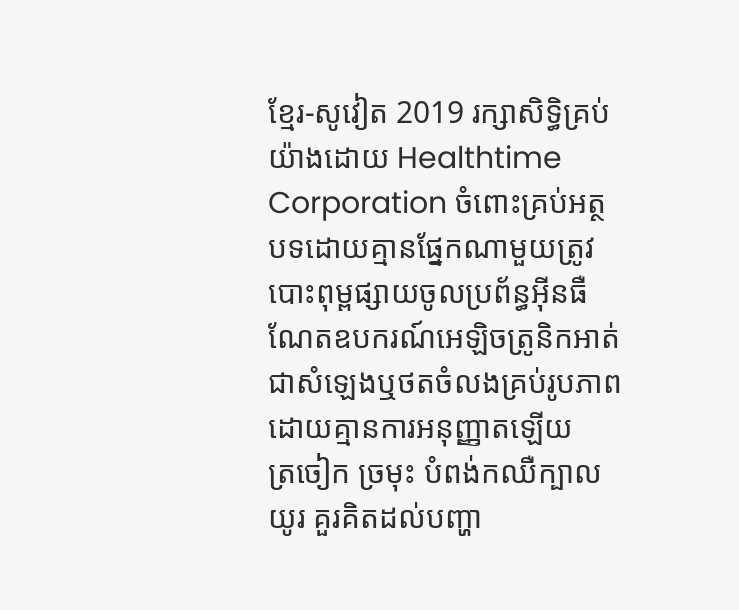ខ្មែរ-សូវៀត 2019 រក្សាសិទ្ធិគ្រប់យ៉ាងដោយ Healthtime Corporation ចំពោះគ្រប់អត្ថបទដោយគ្មានផ្នែកណាមួយត្រូវបោះពុម្ពផ្សាយចូលប្រព័ន្ធអុីនធឺណែតឧបករណ៍អេឡិចត្រូនិកអាត់ជាសំឡេងឬថតចំលងគ្រប់រូបភាពដោយគ្មានការអនុញ្ញាតឡើយ
ត្រចៀក ច្រមុះ បំពង់កឈឺក្បាលយូរ គួរគិតដល់បញ្ហា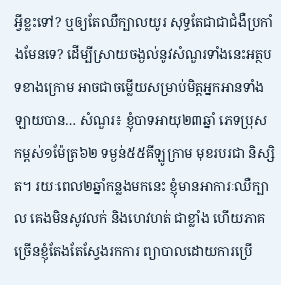អ្វីខ្លះទៅ? ឬឲ្យតែឈឺក្បាលយូរ សុទ្ធតែជាជាជំងឺប្រកាំងមែនទេ? ដើម្បីស្រាយចង្ងល់នូវសំណួរទាំងនេះអត្ថបទខាងក្រោម អាចជាចម្លើយសម្រាប់មិត្តអ្នកអានទាំងឡាយបាន… សំណួរ៖ ខ្ញុំបាទអាយុ២៣ឆ្នាំ ភេទប្រុស កម្ពស់១ម៉ែត្រ៦២ ទម្ងន់៥៥គីឡូក្រាម មុខរបរជា និស្សិត។ រយៈពេល២ឆ្នាំកន្លងមកនេះ ខ្ញុំមានអាការៈឈឺក្បាល គេងមិនសូវលក់ និងហេវហត់ ជាខ្លាំង ហើយភាគច្រើនខ្ញុំតែងតែស្វែងរកការ ព្យាបាលដោយការប្រើ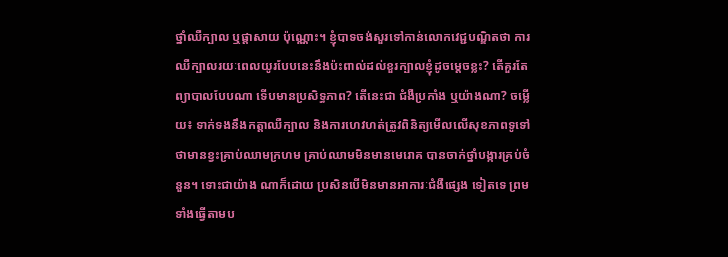ថ្នាំឈឺក្បាល ឬផ្តាសាយ ប៉ុណ្ណោះ។ ខ្ញុំបាទចង់សួរទៅកាន់លោកវេជ្ជបណ្ឌិតថា ការឈឺក្បាលរយៈពេលយូរបែបនេះនឹងប៉ះពាល់ដល់ខួរក្បាលខ្ញុំដូចម្តេចខ្លះ? តើគួរតែព្យាបាលបែបណា ទើបមានប្រសិទ្ធភាព? តើនេះជា ជំងឺប្រកាំង ឬយ៉ាងណា? ចម្លើយ៖ ទាក់ទងនឹងកត្តាឈឺក្បាល និងការហេវហត់ត្រូវពិនិត្យមើលលើសុខភាពទូទៅ ថាមានខ្វះគ្រាប់ឈាមក្រហម គ្រាប់ឈាមមិនមានមេរោគ បានចាក់ថ្នាំបង្ការគ្រប់ចំនួន។ ទោះជាយ៉ាង ណាក៏ដោយ ប្រសិនបើមិនមានអាការៈជំងឺផ្សេង ទៀតទេ ព្រមទាំងធ្វើតាមប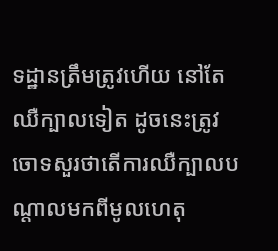ទដ្ឋានត្រឹមត្រូវហើយ នៅតែឈឺក្បាលទៀត ដូចនេះត្រូវចោទសួរថាតើការឈឺក្បាលបណ្តាលមកពីមូលហេតុ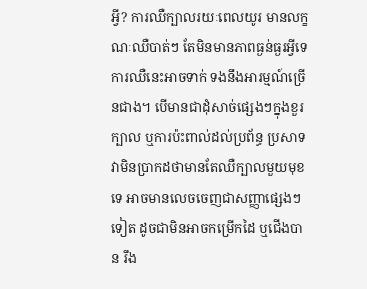អ្វី? ការឈឺក្បាលរយៈពេលយូរ មានលក្ខណៈឈឺបាត់ៗ តែមិនមានភាពធ្ងន់ធ្ងរអ្វីទេ ការឈឺនេះអាចទាក់ ទងនឹងអារម្មណ៍ច្រើនជាង។ បើមានជាដុំសាច់ផ្សេងៗក្នុងខួរក្បាល ឬការប៉ះពាល់ដល់ប្រព័ន្ធ ប្រសាទ វាមិនប្រាកដថាមានតែឈឺក្បាលមួយមុខទេ អាចមានលេចចេញជាសញ្ញាផ្សេងៗទៀត ដូចជាមិនអាចកម្រើកដៃ ឬជើងបាន រឹង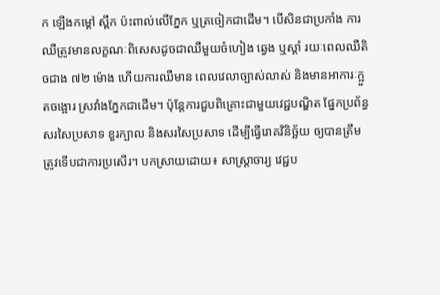ក ឡើងកម្តៅ ស្ពឹក ប៉ះពាល់លើភ្នែក ឬត្រចៀកជាដើម។ បើសិនជាប្រកាំង ការឈឺត្រូវមានលក្ខណៈពិសេសដូចជាឈឺមួយចំហៀង ឆ្វេង ឬស្តាំ រយៈពេលឈឺតិចជាង ៧២ ម៉ោង ហើយការឈឺមាន ពេលវេលាច្បាស់លាស់ និងមានអាការៈក្អួតចង្អោរ ស្រវាំងភ្នែកជាដើម។ ប៉ុន្តែការជួបពិគ្រោះជាមួយវេជ្ជបណ្ឌិត ផ្នែកប្រព័ន្ធសរសៃប្រសាទ ខួរក្បាល និងសរសៃប្រសាទ ដើម្បីធ្វើរោគវិនិច្ឆ័យ ឲ្យបានត្រឹមត្រូវទើបជាការប្រសើរ។ បកស្រាយដោយ៖ សាស្ត្រាចារ្យ វេជ្ជប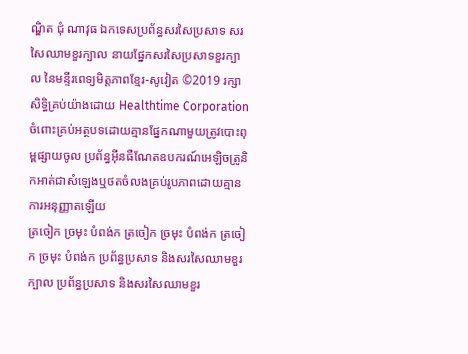ណ្ឌិត ជុំ ណាវុធ ឯកទេសប្រព័ន្ធសរសៃប្រសាទ សរសៃឈាមខួរក្បាល នាយផ្នែកសរសៃប្រសាទខួរក្បាល នៃមន្ទីរពេទ្យមិត្តភាពខ្មែរ-សូវៀត ©2019 រក្សាសិទ្ធិគ្រប់យ៉ាងដោយ Healthtime Corporation ចំពោះគ្រប់អត្ថបទដោយគ្មានផ្នែកណាមួយត្រូវបោះពុម្ពផ្សាយចូល ប្រព័ន្ធអ៊ីនធឺណែតឧបករណ៍អេឡិចត្រូនិកអាត់ជាសំឡេងឬថតចំលងគ្រប់រូបភាពដោយគ្មានការអនុញ្ញាតឡើយ
ត្រចៀក ច្រមុះ បំពង់ក ត្រចៀក ច្រមុះ បំពង់ក ត្រចៀក ច្រមុះ បំពង់ក ប្រព័ន្ធប្រសាទ និងសរសៃឈាមខួរក្បាល ប្រព័ន្ធប្រសាទ និងសរសៃឈាមខួរ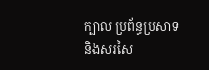ក្បាល ប្រព័ន្ធប្រសាទ និងសរសៃ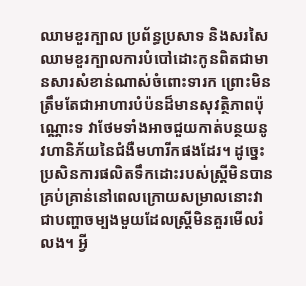ឈាមខួរក្បាល ប្រព័ន្ធប្រសាទ និងសរសៃឈាមខួរក្បាលការបំបៅដោះកូនពិតជាមានសារសំខាន់ណាស់ចំពោះទារក ព្រោះមិនត្រឹមតែជាអាហារបំប៉នដ៏មានសុវត្ថិភាពប៉ុណ្ណោះទ វាថែមទាំងអាចជួយកាត់បន្ថយនូវហានិភ័យនៃជំងឺមហារីកផងដែរ។ ដូច្នេះប្រសិនការផលិតទឹកដោះរបស់ស្ត្រីមិនបានគ្រប់គ្រាន់នៅពេលក្រោយសម្រាលនោះវាជាបញ្ហាចម្បងមួយដែលស្ត្រីមិនគួរមើលរំលង។ អ្វី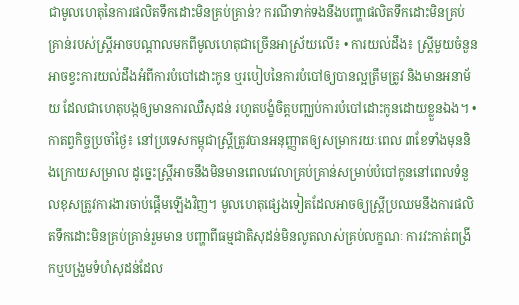ជាមូលហេតុនៃការផលិតទឹកដោះមិនគ្រប់គ្រាន់? ករណីទាក់ទងនឹងបញ្ហាផលិតទឹកដោះមិនគ្រប់គ្រាន់របស់ស្ត្រីអាចបណ្តាលមកពីមូលហេតុជាច្រើនអាស្រ័យលើ៖ • ការយល់ដឹង៖ ស្ត្រីមួយចំនួនអាចខ្វះការយល់ដឹងអំពីការបំបៅដោះកូន ឬរបៀបនៃការបំបៅឲ្យបានល្អត្រឹមត្រូវ និងមានអនាម័យ ដែលជាហេតុបង្កឲ្យមានការឈឺសុដន់ រហូតបង្ខំចិត្តបញ្ឈប់ការបំបៅដោះកូនដោយខ្លួនឯង។ • កាតព្វកិច្ចប្រចាំថ្ងៃ៖ នៅប្រទេសកម្ពុជាស្ត្រីត្រូវបានអនុញ្ញាតឲ្យសម្រាករយៈពេល ៣ខែទាំងមុននិងក្រោយសម្រាល ដូច្នេះស្ត្រីអាចនឹងមិនមានពេលវេលាគ្រប់គ្រាន់សម្រាប់បំបៅកូននៅពេលទំនួលខុសត្រូវការងារចាប់ផ្តើមឡើងវិញ។ មូលហេតុផ្សេងទៀតដែលអាចឲ្យស្ត្រីប្រឈមនឹងការផលិតទឹកដោះមិនគ្រប់គ្រាន់រួមមាន បញ្ហាពីធម្មជាតិសុដន់មិនលូតលាស់គ្រប់លក្ខណៈ ការវះកាត់ពង្រីកឬបង្រួមទំហំសុដន់ដែល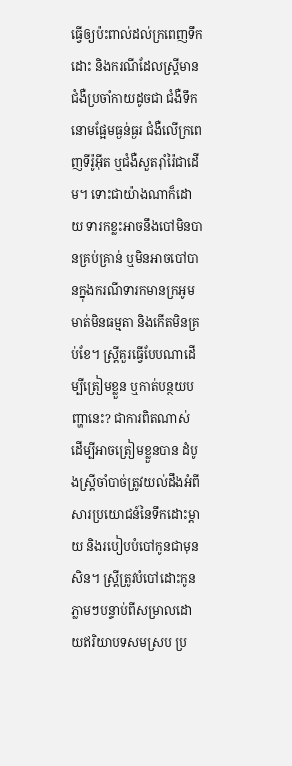ធ្វើឲ្យប៉ះពាល់ដល់ក្រពេញទឹកដោះ និងករណីដែលស្ត្រីមានជំងឺប្រចាំកាយដូចជា ជំងឺទឹកនោមផ្អែមធ្ងន់ធ្ងរ ជំងឺលើក្រពេញទីរ៉ូអុីត ឬជំងឺសួតរ៉ាំរ៉ៃជាដើម។ ទោះជាយ៉ាងណាក៏ដោយ ទារកខ្លះអាចនឹងបៅមិនបានគ្រប់គ្រាន់ ឬមិនអាចបៅបានក្នុងករណីទារកមានក្រអូមមាត់មិនធម្មតា និងកើតមិនគ្រប់ខែ។ ស្ត្រីគួរធ្វើបែបណាដើម្បីត្រៀមខ្លួន ឬកាត់បន្ថយបញ្ហានេះ? ជាការពិតណាស់ ដើម្បីអាចត្រៀមខ្លួនបាន ដំបូងស្ត្រីចាំបាច់ត្រូវយល់ដឹងអំពីសារប្រយោជន៍នៃទឹកដោះម្តាយ និងរបៀបបំបៅកូនជាមុនសិន។ ស្ត្រីត្រូវបំបៅដោះកូនភ្លាមៗបន្ទាប់ពីសម្រាលដោយឥរិយាបទសមស្រប ប្រ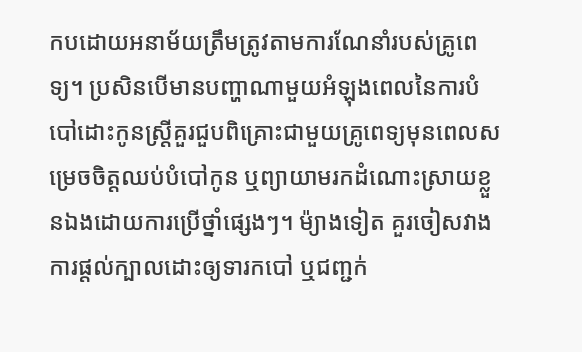កបដោយអនាម័យត្រឹមត្រូវតាមការណែនាំរបស់គ្រូពេទ្យ។ ប្រសិនបើមានបញ្ហាណាមួយអំឡុងពេលនៃការបំបៅដោះកូនស្ត្រីគួរជួបពិគ្រោះជាមួយគ្រូពេទ្យមុនពេលសម្រេចចិត្តឈប់បំបៅកូន ឬព្យាយាមរកដំណោះស្រាយខ្លួនឯងដោយការប្រើថ្នាំផ្សេងៗ។ ម៉្យាងទៀត គួរចៀសវាងការផ្តល់ក្បាលដោះឲ្យទារកបៅ ឬជញ្ជក់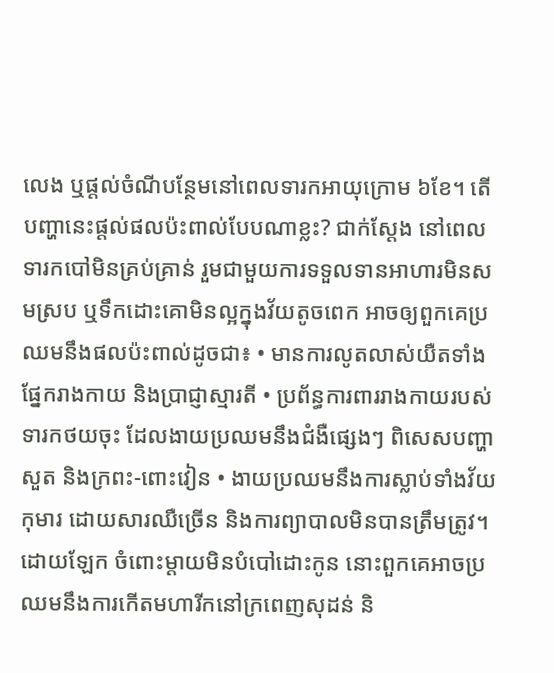លេង ឬផ្តល់ចំណីបន្ថែមនៅពេលទារកអាយុក្រោម ៦ខែ។ តើបញ្ហានេះផ្តល់ផលប៉ះពាល់បែបណាខ្លះ? ជាក់ស្តែង នៅពេលទារកបៅមិនគ្រប់គ្រាន់ រួមជាមួយការទទួលទានអាហារមិនសមស្រប ឬទឹកដោះគោមិនល្អក្នុងវ័យតូចពេក អាចឲ្យពួកគេប្រឈមនឹងផលប៉ះពាល់ដូចជា៖ • មានការលូតលាស់យឺតទាំងផ្នែករាងកាយ និងប្រាជ្ញាស្មារតី • ប្រព័ន្ធការពាររាងកាយរបស់ទារកថយចុះ ដែលងាយប្រឈមនឹងជំងឺផ្សេងៗ ពិសេសបញ្ហាសួត និងក្រពះ-ពោះវៀន • ងាយប្រឈមនឹងការស្លាប់ទាំងវ័យកុមារ ដោយសារឈឺច្រើន និងការព្យាបាលមិនបានត្រឹមត្រូវ។ ដោយឡែក ចំពោះម្តាយមិនបំបៅដោះកូន នោះពួកគេអាចប្រឈមនឹងការកើតមហារីកនៅក្រពេញសុដន់ និ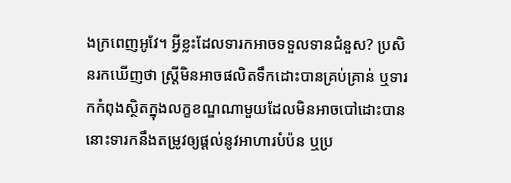ងក្រពេញអូវែ។ អ្វីខ្លះដែលទារកអាចទទួលទានជំនួស? ប្រសិនរកឃើញថា ស្ត្រីមិនអាចផលិតទឹកដោះបានគ្រប់គ្រាន់ ឬទារកកំពុងស្ថិតក្នុងលក្ខខណ្ឌណាមួយដែលមិនអាចបៅដោះបាន នោះទារកនឹងតម្រូវឲ្យផ្តល់នូវអាហារបំប៉ន ឬប្រ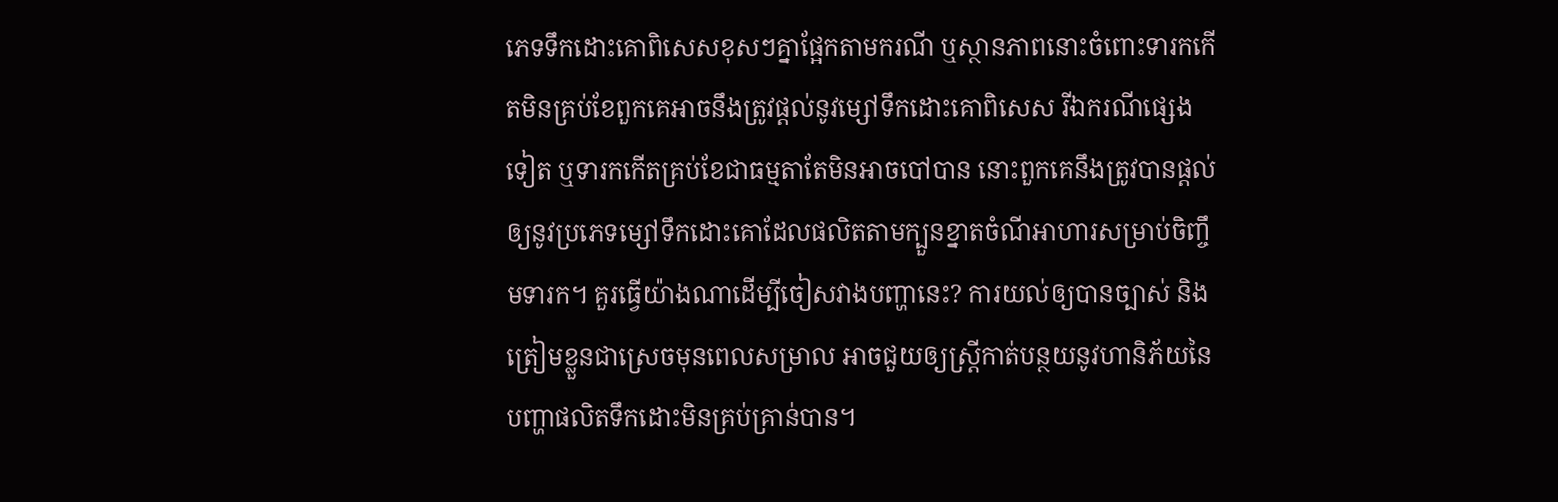ភេទទឹកដោះគោពិសេសខុសៗគ្នាផ្អែកតាមករណី ឬស្ថានភាពនោះចំពោះទារកកើតមិនគ្រប់ខែពួកគេអាចនឹងត្រូវផ្តល់នូវម្សៅទឹកដោះគោពិសេស រីឯករណីផ្សេងទៀត ឬទារកកើតគ្រប់ខែជាធម្មតាតែមិនអាចបៅបាន នោះពួកគេនឹងត្រូវបានផ្តល់ឲ្យនូវប្រភេទម្សៅទឹកដោះគោដែលផលិតតាមក្បួនខ្នាតចំណីអាហារសម្រាប់ចិញ្ចឹមទារក។ គួរធ្វើយ៉ាងណាដើម្បីចៀសវាងបញ្ហានេះ? ការយល់ឲ្យបានច្បាស់ និងត្រៀមខ្លួនជាស្រេចមុនពេលសម្រាល អាចជួយឲ្យស្ត្រីកាត់បន្ថយនូវហានិភ័យនៃបញ្ហាផលិតទឹកដោះមិនគ្រប់គ្រាន់បាន។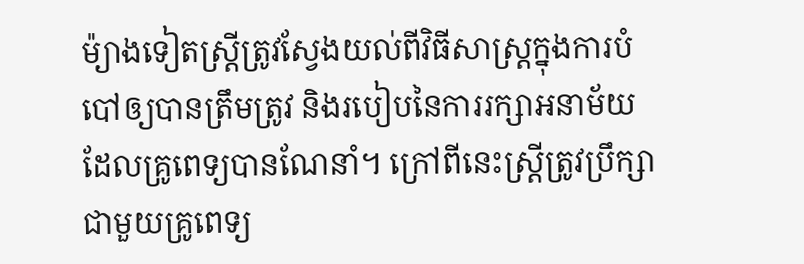ម៉្យាងទៀតស្ត្រីត្រូវស្វែងយល់ពីវិធីសាស្រ្តក្នុងការបំបៅឲ្យបានត្រឹមត្រូវ និងរបៀបនៃការរក្សាអនាម័យដែលគ្រូពេទ្យបានណែនាំ។ ក្រៅពីនេះស្ត្រីត្រូវប្រឹក្សាជាមួយគ្រូពេទ្យ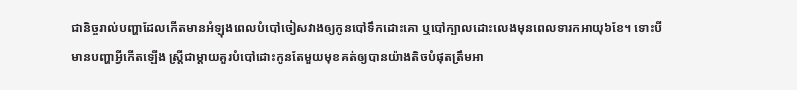ជានិច្ចរាល់បញ្ហាដែលកើតមានអំឡុងពេលបំបៅចៀសវាងឲ្យកូនបៅទឹកដោះគោ ឬបៅក្បាលដោះលេងមុនពេលទារកអាយុ៦ខែ។ ទោះបីមានបញ្ហាអ្វីកើតឡើង ស្ត្រីជាម្តាយគួរបំបៅដោះកូនតែមួយមុខគត់ឲ្យបានយ៉ាងតិចបំផុតត្រឹមអា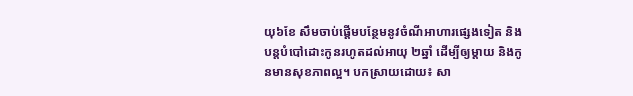យុ៦ខែ សឹមចាប់ផ្តើមបន្ថែមនូវចំណីអាហារផ្សេងទៀត និងបន្តបំបៅដោះកូនរហូតដល់អាយុ ២ឆ្នាំ ដើម្បីឲ្យម្តាយ និងកូនមានសុខភាពល្អ។ បកស្រាយដោយ៖ សា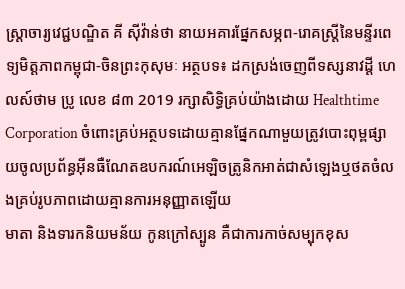ស្ត្រាចារ្យវេជ្ជបណ្ឌិត គី សុីវ៉ាន់ថា នាយអគារផ្នែកសម្ភព-រោគស្ត្រីនៃមន្ទីរពេទ្យមិត្តភាពកម្ពុជា-ចិនព្រះកុសុមៈ អត្ថបទ៖ ដកស្រង់ចេញពីទស្សនាវដ្ដី ហេលស៍ថាម ប្រូ លេខ ៨៣ 2019 រក្សាសិទ្ធិគ្រប់យ៉ាងដោយ Healthtime Corporation ចំពោះគ្រប់អត្ថបទដោយគ្មានផ្នែកណាមួយត្រូវបោះពុម្ពផ្សាយចូលប្រព័ន្ធអុីនធឺណែតឧបករណ៍អេឡិចត្រូនិកអាត់ជាសំឡេងឬថតចំលងគ្រប់រូបភាពដោយគ្មានការអនុញ្ញាតឡើយ
មាតា និងទារកនិយមន័យ កូនក្រៅស្បូន គឺជាការកាច់សម្បុកខុស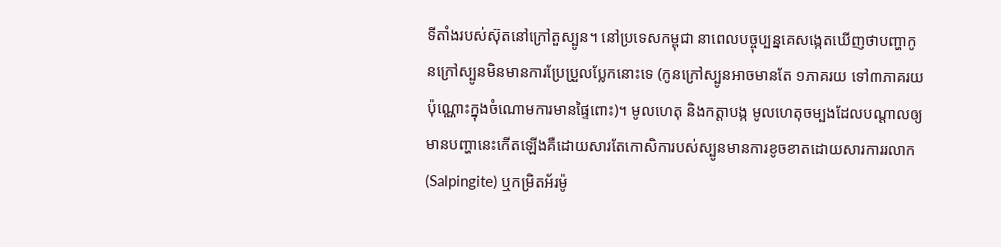ទីតាំងរបស់ស៊ុតនៅក្រៅតួស្បូន។ នៅប្រទេសកម្ពុជា នាពេលបច្ចុប្បន្នគេសង្កេតឃើញថាបញ្ហាកូនក្រៅស្បូនមិនមានការប្រែប្រួលប្លែកនោះទេ (កូនក្រៅស្បូនអាចមានតែ ១ភាគរយ ទៅ៣ភាគរយប៉ុណ្ណោះក្នុងចំណោមការមានផ្ទៃពោះ)។ មូលហេតុ និងកត្តាបង្ក មូលហេតុចម្បងដែលបណ្តាលឲ្យមានបញ្ហានេះកើតឡើងគឺដោយសារតែកោសិការបស់ស្បូនមានការខូចខាតដោយសារការរលាក (Salpingite) ឬកម្រិតអ័រម៉ូ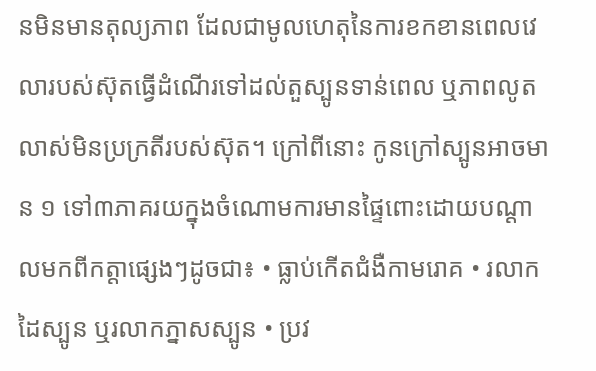នមិនមានតុល្យភាព ដែលជាមូលហេតុនៃការខកខានពេលវេលារបស់ស៊ុតធ្វើដំណើរទៅដល់តួស្បូនទាន់ពេល ឬភាពលូតលាស់មិនប្រក្រតីរបស់ស៊ុត។ ក្រៅពីនោះ កូនក្រៅស្បូនអាចមាន ១ ទៅ៣ភាគរយក្នុងចំណោមការមានផ្ទៃពោះដោយបណ្ដាលមកពីកត្តាផ្សេងៗដូចជា៖ • ធ្លាប់កើតជំងឺកាមរោគ • រលាកដៃស្បូន ឬរលាកភ្នាសស្បូន • ប្រវ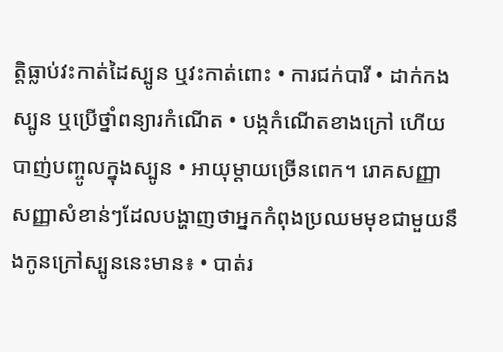ត្តិធ្លាប់វះកាត់ដៃស្បូន ឬវះកាត់ពោះ • ការជក់បារី • ដាក់កងស្បូន ឬប្រើថ្នាំពន្យារកំណើត • បង្កកំណើតខាងក្រៅ ហើយបាញ់បញ្ចូលក្នុងស្បូន • អាយុម្តាយច្រើនពេក។ រោគសញ្ញា សញ្ញាសំខាន់ៗដែលបង្ហាញថាអ្នកកំពុងប្រឈមមុខជាមួយនឹងកូនក្រៅស្បូននេះមាន៖ • បាត់រ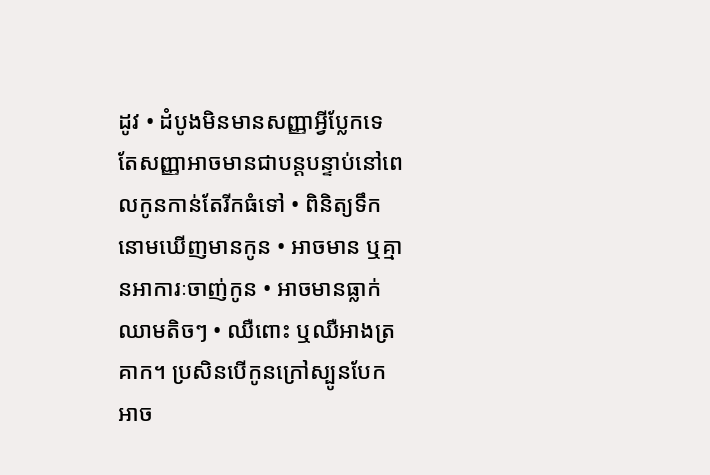ដូវ • ដំបូងមិនមានសញ្ញាអ្វីប្លែកទេ តែសញ្ញាអាចមានជាបន្តបន្ទាប់នៅពេលកូនកាន់តែរីកធំទៅ • ពិនិត្យទឹកនោមឃើញមានកូន • អាចមាន ឬគ្មានអាការៈចាញ់កូន • អាចមានធ្លាក់ឈាមតិចៗ • ឈឺពោះ ឬឈឺអាងត្រគាក។ ប្រសិនបើកូនក្រៅស្បូនបែក អាច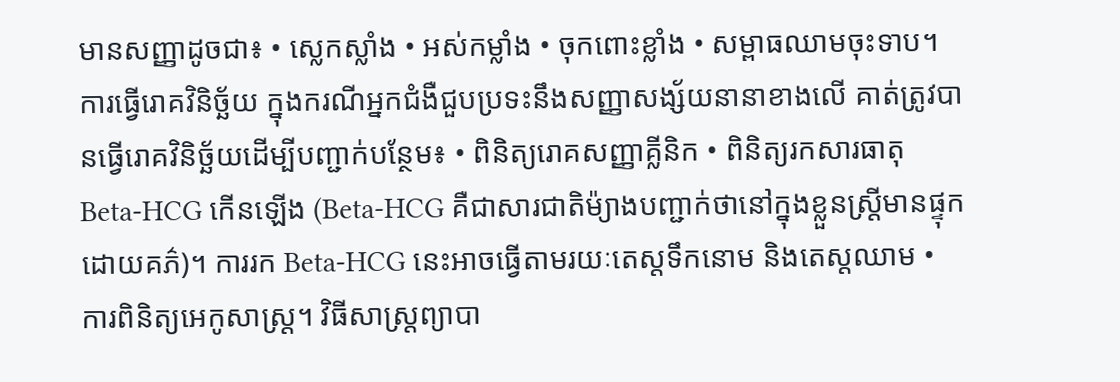មានសញ្ញាដូចជា៖ • ស្លេកស្លាំង • អស់កម្លាំង • ចុកពោះខ្លាំង • សម្ពាធឈាមចុះទាប។ ការធ្វើរោគវិនិច្ឆ័យ ក្នុងករណីអ្នកជំងឺជួបប្រទះនឹងសញ្ញាសង្ស័យនានាខាងលើ គាត់ត្រូវបានធ្វើរោគវិនិច្ឆ័យដើម្បីបញ្ជាក់បន្ថែម៖ • ពិនិត្យរោគសញ្ញាគ្លីនិក • ពិនិត្យរកសារធាតុ Beta-HCG កើនឡើង (Beta-HCG គឺជាសារជាតិម៉្យាងបញ្ជាក់ថានៅក្នុងខ្លួនស្ត្រីមានផ្ទុកដោយគភ៌)។ ការរក Beta-HCG នេះអាចធ្វើតាមរយៈតេស្តទឹកនោម និងតេស្តឈាម • ការពិនិត្យអេកូសាស្រ្ត។ វិធីសាស្រ្តព្យាបា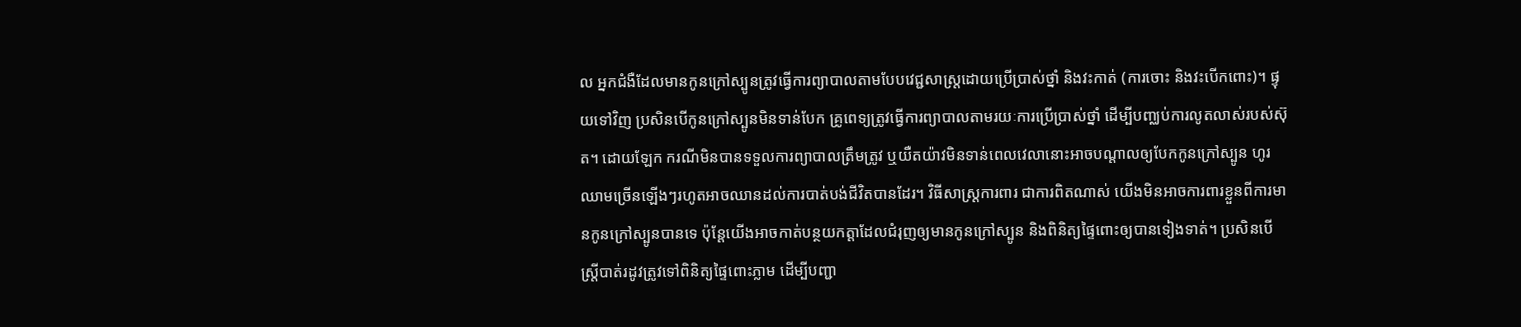ល អ្នកជំងឺដែលមានកូនក្រៅស្បូនត្រូវធ្វើការព្យាបាលតាមបែបវេជ្ជសាស្រ្តដោយប្រើប្រាស់ថ្នាំ និងវះកាត់ (ការចោះ និងវះបើកពោះ)។ ផ្ទុយទៅវិញ ប្រសិនបើកូនក្រៅស្បូនមិនទាន់បែក គ្រូពេទ្យត្រូវធ្វើការព្យាបាលតាមរយៈការប្រើប្រាស់ថ្នាំ ដើម្បីបញ្ឈប់ការលូតលាស់របស់ស៊ុត។ ដោយឡែក ករណីមិនបានទទួលការព្យាបាលត្រឹមត្រូវ ឬយឺតយ៉ាវមិនទាន់ពេលវេលានោះអាចបណ្តាលឲ្យបែកកូនក្រៅស្បូន ហូរឈាមច្រើនឡើងៗរហូតអាចឈានដល់ការបាត់បង់ជីវិតបានដែរ។ វិធីសាស្រ្តការពារ ជាការពិតណាស់ យើងមិនអាចការពារខ្លួនពីការមានកូនក្រៅស្បូនបានទេ ប៉ុន្តែយើងអាចកាត់បន្ថយកត្តាដែលជំរុញឲ្យមានកូនក្រៅស្បូន និងពិនិត្យផ្ទៃពោះឲ្យបានទៀងទាត់។ ប្រសិនបើស្រ្តីបាត់រដូវត្រូវទៅពិនិត្យផ្ទៃពោះភ្លាម ដើម្បីបញ្ជា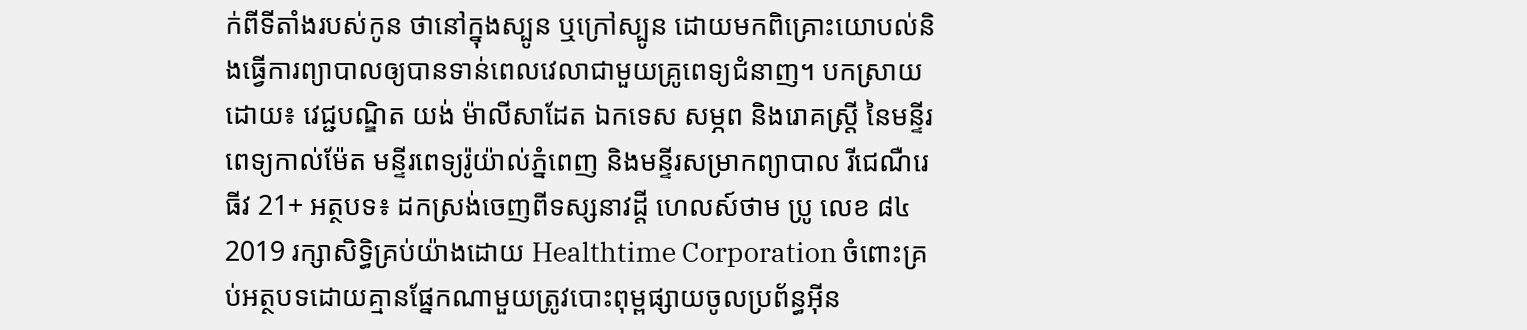ក់ពីទីតាំងរបស់កូន ថានៅក្នុងស្បូន ឬក្រៅស្បូន ដោយមកពិគ្រោះយោបល់និងធ្វើការព្យាបាលឲ្យបានទាន់ពេលវេលាជាមួយគ្រូពេទ្យជំនាញ។ បកស្រាយដោយ៖ វេជ្ជបណ្ឌិត យង់ ម៉ាលីសាដែត ឯកទេស សម្ភព និងរោគស្រ្តី នៃមន្ទីរពេទ្យកាល់ម៉ែត មន្ទីរពេទ្យរ៉ូយ៉ាល់ភ្នំពេញ និងមន្ទីរសម្រាកព្យាបាល រីជេណឺរេធីវ 21+ អត្ថបទ៖ ដកស្រង់ចេញពីទស្សនាវដ្ដី ហេលស៍ថាម ប្រូ លេខ ៨៤ 2019 រក្សាសិទ្ធិគ្រប់យ៉ាងដោយ Healthtime Corporation ចំពោះគ្រប់អត្ថបទដោយគ្មានផ្នែកណាមួយត្រូវបោះពុម្ពផ្សាយចូលប្រព័ន្ធអុីន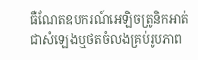ធឺណែតឧបករណ៍អេឡិចត្រូនិកអាត់ជាសំឡេងឬថតចំលងគ្រប់រូបភាព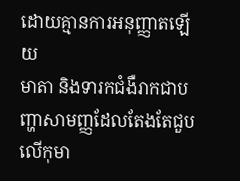ដោយគ្មានការអនុញ្ញាតឡើយ
មាតា និងទារកជំងឺរាកជាបញ្ហាសាមញ្ញដែលតែងតែជួបលើកុមា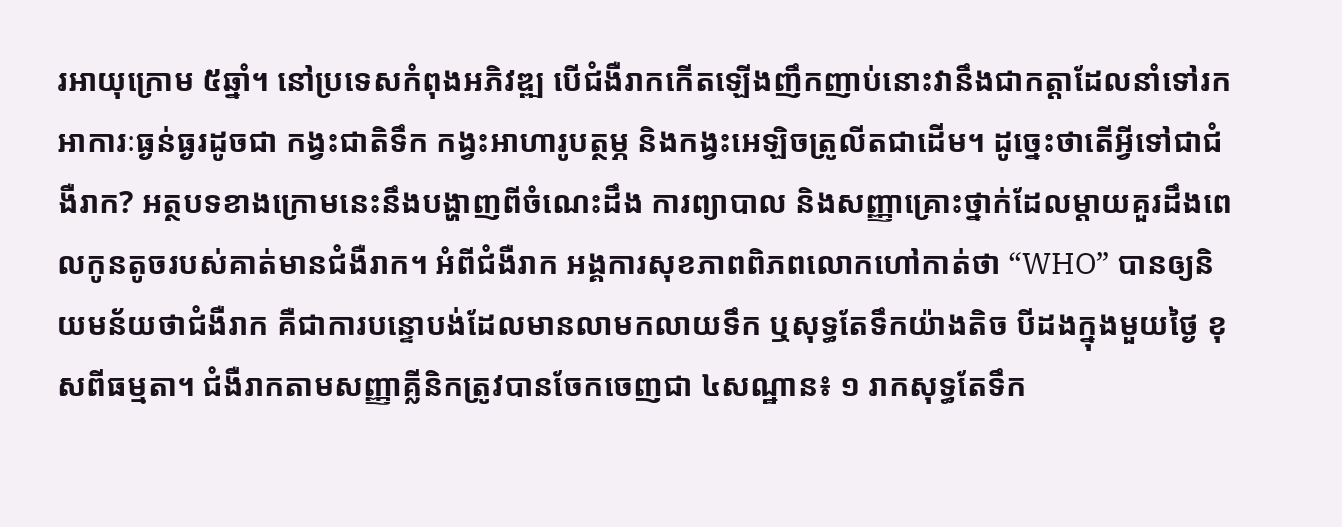រអាយុក្រោម ៥ឆ្នាំ។ នៅប្រទេសកំពុងអភិវឌ្ឍ បើជំងឺរាកកើតឡើងញឹកញាប់នោះវានឹងជាកត្តាដែលនាំទៅរកអាការៈធ្ងន់ធ្ងរដូចជា កង្វះជាតិទឹក កង្វះអាហារូបត្ថម្ភ និងកង្វះអេឡិចត្រូលីតជាដើម។ ដូច្នេះថាតើអ្វីទៅជាជំងឺរាក? អត្ថបទខាងក្រោមនេះនឹងបង្ហាញពីចំណេះដឹង ការព្យាបាល និងសញ្ញាគ្រោះថ្នាក់ដែលម្តាយគួរដឹងពេលកូនតូចរបស់គាត់មានជំងឺរាក។ អំពីជំងឺរាក អង្គការសុខភាពពិភពលោកហៅកាត់ថា “WHO” បានឲ្យនិយមន័យថាជំងឺរាក គឺជាការបន្ទោបង់ដែលមានលាមកលាយទឹក ឬសុទ្ធតែទឹកយ៉ាងតិច បីដងក្នុងមួយថ្ងៃ ខុសពីធម្មតា។ ជំងឺរាកតាមសញ្ញាគ្លីនិកត្រូវបានចែកចេញជា ៤សណ្ឋាន៖ ១ រាកសុទ្ធតែទឹក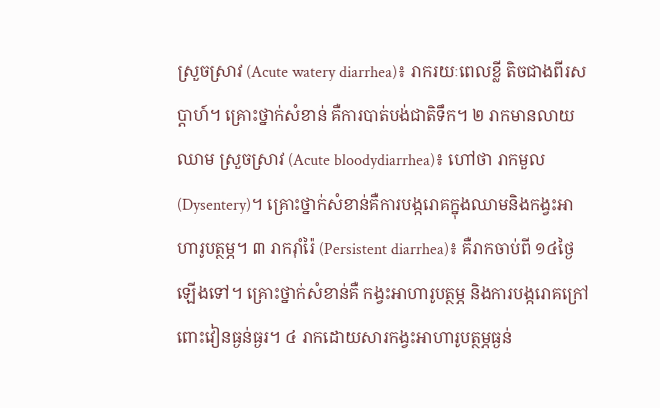ស្រួចស្រាវ (Acute watery diarrhea)៖ រាករយៈពេលខ្លី តិចជាងពីរសប្តាហ៍។ គ្រោះថ្នាក់សំខាន់ គឺការបាត់បង់ជាតិទឹក។ ២ រាកមានលាយឈាម ស្រួចស្រាវ (Acute bloodydiarrhea)៖ ហៅថា រាកមួល (Dysentery)។ គ្រោះថ្នាក់សំខាន់គឺការបង្ករោគក្នុងឈាមនិងកង្វះអាហារូបត្ថម្ភ។ ៣ រាករ៉ាំរ៉ៃ (Persistent diarrhea)៖ គឺរាកចាប់ពី ១៤ថ្ងៃឡើងទៅ។ គ្រោះថ្នាក់សំខាន់គឺ កង្វះអាហារូបត្ថម្ភ និងការបង្ករោគក្រៅពោះវៀនធ្ងន់ធ្ងរ។ ៤ រាកដោយសារកង្វះអាហារូបត្ថម្ភធ្ងន់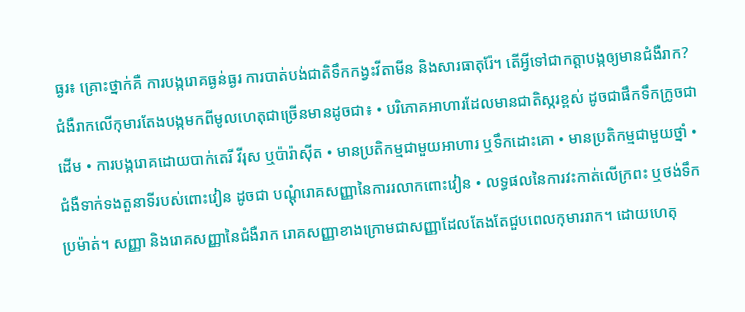ធ្ងរ៖ គ្រោះថ្នាក់គឺ ការបង្ករោគធ្ងន់ធ្ងរ ការបាត់បង់ជាតិទឹកកង្វះវីតាមីន និងសារធាតុរ៉ែ។ តើអ្វីទៅជាកត្តាបង្កឲ្យមានជំងឺរាក? ជំងឺរាកលើកុមារតែងបង្កមកពីមូលហេតុជាច្រើនមានដូចជា៖ • បរិភោគអាហារដែលមានជាតិស្ករខ្ពស់ ដូចជាផឹកទឹកក្រូចជាដើម • ការបង្ករោគដោយបាក់តេរី វីរុស ឬប៉ារ៉ាស៊ីត • មានប្រតិកម្មជាមួយអាហារ ឬទឹកដោះគោ • មានប្រតិកម្មជាមួយថ្នាំ • ជំងឺទាក់ទងតួនាទីរបស់ពោះវៀន ដូចជា បណ្តុំរោគសញ្ញានៃការរលាកពោះវៀន • លទ្ធផលនៃការវះកាត់លើក្រពះ ឬថង់ទឹកប្រម៉ាត់។ សញ្ញា និងរោគសញ្ញានៃជំងឺរាក រោគសញ្ញាខាងក្រោមជាសញ្ញាដែលតែងតែជួបពេលកុមាររាក។ ដោយហេតុ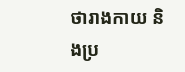ថារាងកាយ និងប្រ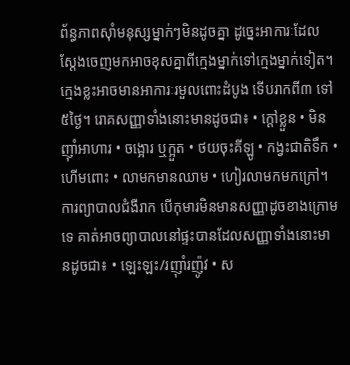ព័ន្ធភាពស៊ាំមនុស្សម្នាក់ៗមិនដូចគ្នា ដូច្នេះអាការៈដែលស្តែងចេញមកអាចខុសគ្នាពីក្មេងម្នាក់ទៅក្មេងម្នាក់ទៀត។ ក្មេងខ្លះអាចមានអាការៈរមួលពោះដំបូង ទើបរាកពី៣ ទៅ៥ថ្ងៃ។ រោគសញ្ញាទាំងនោះមានដូចជា៖ • ក្តៅខ្លួន • មិនញ៉ាំអាហារ • ចង្អោរ ឬក្អួត • ថយចុះគីឡូ • កង្វះជាតិទឹក • ហើមពោះ • លាមកមានឈាម • ហៀរលាមកមកក្រៅ។ ការព្យាបាលជំងឺរាក បើកុមារមិនមានសញ្ញាដូចខាងក្រោមទេ គាត់អាចព្យាបាលនៅផ្ទះបានដែលសញ្ញាទាំងនោះមានដូចជា៖ • ឡេះឡះ/រញ៉ាំរញ៉ូវ • ស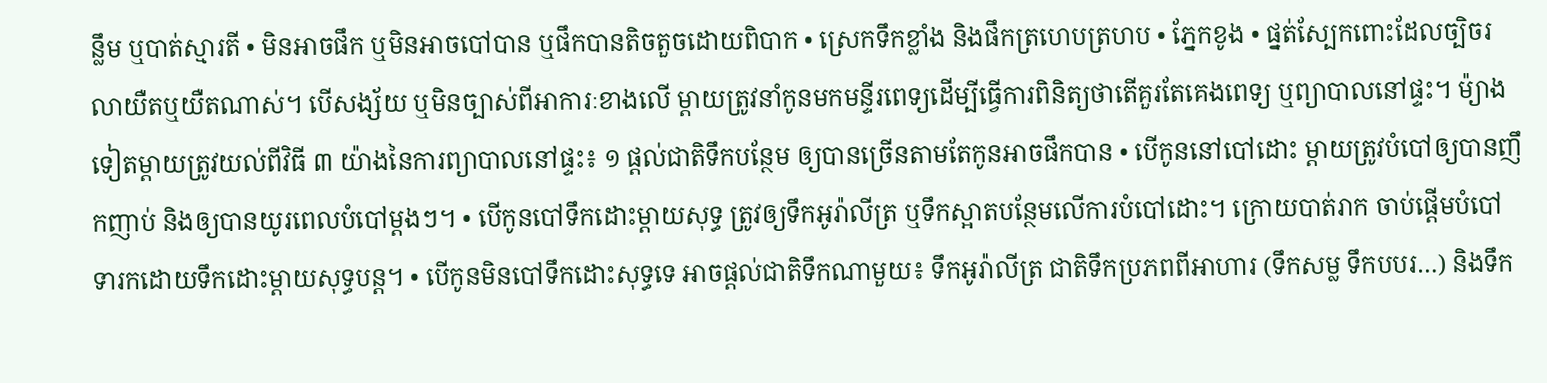ន្លឹម ឬបាត់ស្មារតី • មិនអាចផឹក ឬមិនអាចបៅបាន ឬផឹកបានតិចតួចដោយពិបាក • ស្រេកទឹកខ្លាំង និងផឹកត្រហេបត្រហប • ភ្នែកខូង • ផ្នត់ស្បែកពោះដែលច្បិចរលាយឺតឬយឺតណាស់។ បើសង្ស័យ ឬមិនច្បាស់ពីអាការៈខាងលើ ម្តាយត្រូវនាំកូនមកមន្ទីរពេទ្យដើម្បីធ្វើការពិនិត្យថាតើគួរតែគេងពេទ្យ ឬព្យាបាលនៅផ្ទះ។ ម៉្យាងទៀតម្តាយត្រូវយល់ពីវិធី ៣ យ៉ាងនៃការព្យាបាលនៅផ្ទះ៖ ១ ផ្តល់ជាតិទឹកបន្ថែម ឲ្យបានច្រើនតាមតែកូនអាចផឹកបាន • បើកូននៅបៅដោះ ម្តាយត្រូវបំបៅឲ្យបានញឹកញាប់ និងឲ្យបានយូរពេលបំបៅម្តងៗ។ • បើកូនបៅទឹកដោះម្តាយសុទ្ធ ត្រូវឲ្យទឹកអូរ៉ាលីត្រ ឬទឹកស្អាតបន្ថែមលើការបំបៅដោះ។ ក្រោយបាត់រាក ចាប់ផ្តើមបំបៅទារកដោយទឹកដោះម្តាយសុទ្ធបន្ត។ • បើកូនមិនបៅទឹកដោះសុទ្ធទេ អាចផ្តល់ជាតិទឹកណាមួយ៖ ទឹកអូរ៉ាលីត្រ ជាតិទឹកប្រភពពីអាហារ (ទឹកសម្ល ទឹកបបរ…) និងទឹក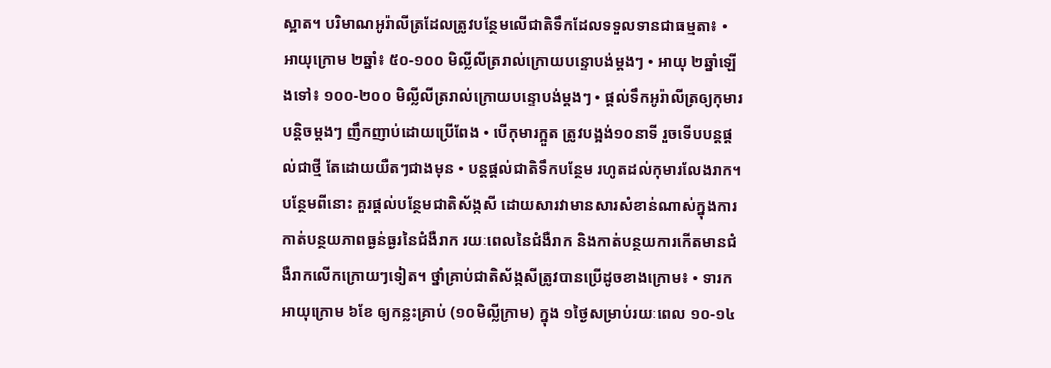ស្អាត។ បរិមាណអូរ៉ាលីត្រដែលត្រូវបន្ថែមលើជាតិទឹកដែលទទួលទានជាធម្មតា៖ • អាយុក្រោម ២ឆ្នាំ៖ ៥០-១០០ មិល្លីលីត្ររាល់ក្រោយបន្ទោបង់ម្តងៗ • អាយុ ២ឆ្នាំឡើងទៅ៖ ១០០-២០០ មិល្លីលីត្ររាល់ក្រោយបន្ទោបង់ម្តងៗ • ផ្តល់ទឹកអូរ៉ាលីត្រឲ្យកុមារបន្តិចម្តងៗ ញឹកញាប់ដោយប្រើពែង • បើកុមារក្អួត ត្រូវបង្អង់១០នាទី រួចទើបបន្តផ្តល់ជាថ្មី តែដោយយឺតៗជាងមុន • បន្តផ្តល់ជាតិទឹកបន្ថែម រហូតដល់កុមារលែងរាក។ បន្ថែមពីនោះ គួរផ្តល់បន្ថែមជាតិស័ង្កសី ដោយសារវាមានសារសំខាន់ណាស់ក្នុងការកាត់បន្ថយភាពធ្ងន់ធ្ងរនៃជំងឺរាក រយៈពេលនៃជំងឺរាក និងកាត់បន្ថយការកើតមានជំងឺរាកលើកក្រោយៗទៀត។ ថ្នាំគ្រាប់ជាតិស័ង្កសីត្រូវបានប្រើដូចខាងក្រោម៖ • ទារកអាយុក្រោម ៦ខែ ឲ្យកន្លះគ្រាប់ (១០មិលី្លក្រាម) ក្នុង ១ថ្ងៃសម្រាប់រយៈពេល ១០-១៤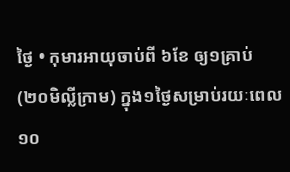ថ្ងៃ • កុមារអាយុចាប់ពី ៦ខែ ឲ្យ១គ្រាប់ (២០មិលី្លក្រាម) ក្នុង១ថ្ងៃសម្រាប់រយៈពេល ១០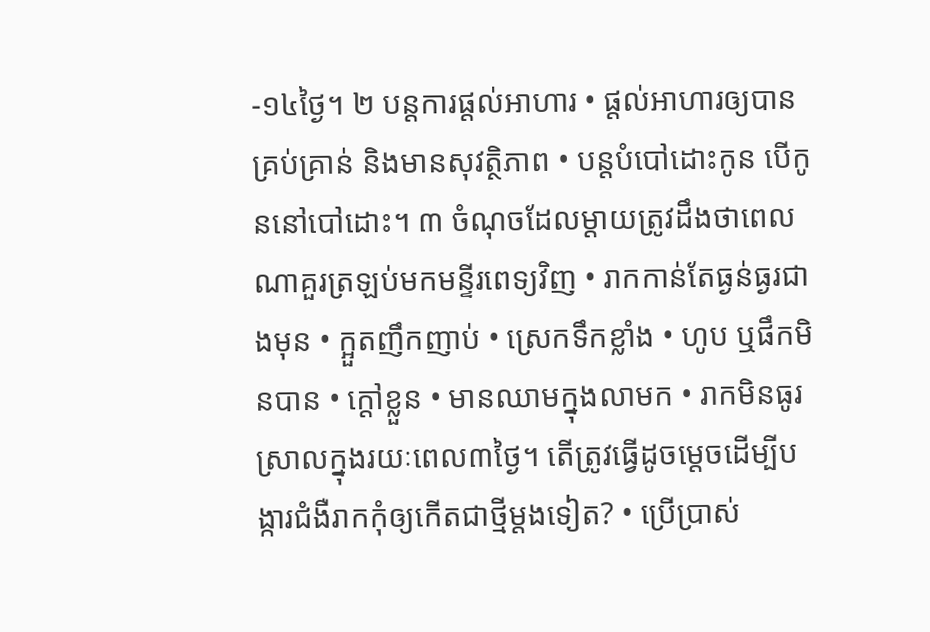-១៤ថ្ងៃ។ ២ បន្តការផ្តល់អាហារ • ផ្តល់អាហារឲ្យបានគ្រប់គ្រាន់ និងមានសុវត្ថិភាព • បន្តបំបៅដោះកូន បើកូននៅបៅដោះ។ ៣ ចំណុចដែលម្តាយត្រូវដឹងថាពេលណាគួរត្រឡប់មកមន្ទីរពេទ្យវិញ • រាកកាន់តែធ្ងន់ធ្ងរជាងមុន • ក្អួតញឹកញាប់ • ស្រេកទឹកខ្លាំង • ហូប ឬផឹកមិនបាន • ក្តៅខ្លួន • មានឈាមក្នុងលាមក • រាកមិនធូរស្រាលក្នុងរយៈពេល៣ថ្ងៃ។ តើត្រូវធ្វើដូចម្តេចដើម្បីបង្ការជំងឺរាកកុំឲ្យកើតជាថ្មីម្តងទៀត? • ប្រើប្រាស់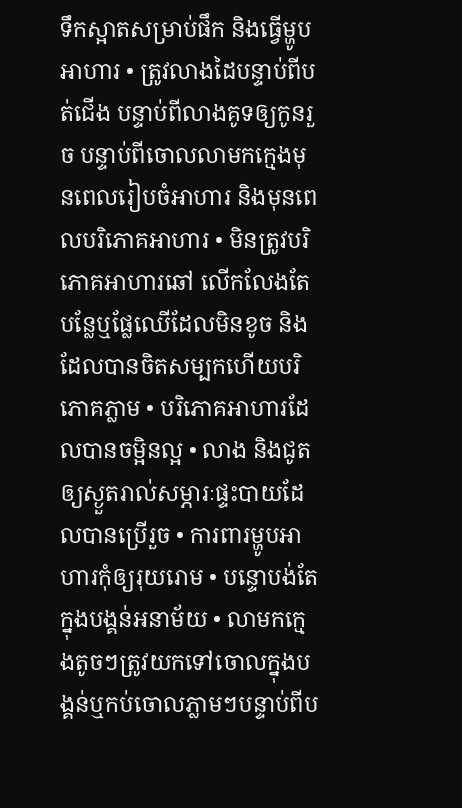ទឹកស្អាតសម្រាប់ផឹក និងធ្វើម្ហូបអាហារ • ត្រូវលាងដៃបន្ទាប់ពីបត់ជើង បន្ទាប់ពីលាងគូទឲ្យកូនរួច បន្ទាប់ពីចោលលាមកក្មេងមុនពេលរៀបចំអាហារ និងមុនពេលបរិភោគអាហារ • មិនត្រូវបរិភោគអាហារឆៅ លើកលែងតែបន្លែឬផ្លែឈើដែលមិនខូច និងដែលបានចិតសម្បកហើយបរិភោគភ្លាម • បរិភោគអាហារដែលបានចម្អិនល្អ • លាង និងជូតឲ្យស្ងួតរាល់សម្ភារៈផ្ទះបាយដែលបានប្រើរួច • ការពារម្ហូបអាហារកុំឲ្យរុយរោម • បន្ទោបង់តែក្នុងបង្គន់អនាម័យ • លាមកក្មេងតូចៗត្រូវយកទៅចោលក្នុងបង្គន់ឬកប់ចោលភ្លាមៗបន្ទាប់ពីប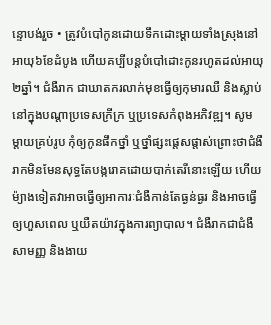ន្ទោបង់រួច • ត្រូវបំបៅកូនដោយទឹកដោះម្តាយទាំងស្រុងនៅអាយុ៦ខែដំបូង ហើយគប្បីបន្តបំបៅដោះកូនរហូតដល់អាយុ២ឆ្នាំ។ ជំងឺរាក ជាឃាតករលាក់មុខធ្វើឲ្យកុមារឈឺ និងស្លាប់នៅក្នុងបណ្តាប្រទេសក្រីក្រ ឬប្រទេសកំពុងអភិវឌ្ឍ។ សូមម្តាយគ្រប់រូប កុំឲ្យកូនផឹកថ្នាំ ឬថ្នាំផ្សះផ្តេសផ្តាស់ព្រោះថាជំងឺរាកមិនមែនសុទ្ធតែបង្ករោគដោយបាក់តេរីនោះឡើយ ហើយម៉្យាងទៀតវាអាចធ្វើឲ្យអាការៈជំងឺកាន់តែធ្ងន់ធ្ងរ និងអាចធ្វើឲ្យហួសពេល ឬយឺតយ៉ាវក្នុងការព្យាបាល។ ជំងឺរាកជាជំងឺសាមញ្ញ និងងាយ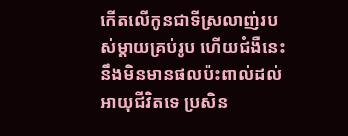កើតលើកូនជាទីស្រលាញ់របស់ម្តាយគ្រប់រូប ហើយជំងឺនេះនឹងមិនមានផលប៉ះពាល់ដល់អាយុជីវិតទេ ប្រសិន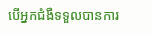បើអ្នកជំងឺទទួលបានការ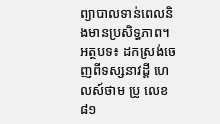ព្យាបាលទាន់ពេលនិងមានប្រសិទ្ធភាព។ អត្ថបទ៖ ដកស្រង់ចេញពីទស្សនាវដ្ដី ហេលស៍ថាម ប្រូ លេខ ៨១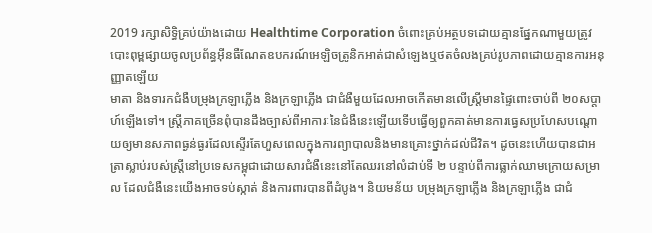2019 រក្សាសិទ្ធិគ្រប់យ៉ាងដោយ Healthtime Corporation ចំពោះគ្រប់អត្ថបទដោយគ្មានផ្នែកណាមួយត្រូវបោះពុម្ពផ្សាយចូលប្រព័ន្ធអុីនធឺណែតឧបករណ៍អេឡិចត្រូនិកអាត់ជាសំឡេងឬថតចំលងគ្រប់រូបភាពដោយគ្មានការអនុញ្ញាតឡើយ
មាតា និងទារកជំងឺបម្រុងក្រឡាភ្លើង និងក្រឡាភ្លើង ជាជំងឺមួយដែលអាចកើតមានលើស្រ្តីមានផ្ទៃពោះចាប់ពី ២០សប្ដាហ៍ឡើងទៅ។ ស្រ្តីភាគច្រើនពុំបានដឹងច្បាស់ពីអាការៈនៃជំងឺនេះឡើយទើបធ្វើឲ្យពួកគាត់មានការធ្វេសប្រហែសបណ្ដោយឲ្យមានសភាពធ្ងន់ធ្ងរដែលស្ទើរតែហួសពេលក្នុងការព្យាបាលនិងមានគ្រោះថ្នាក់ដល់ជីវិត។ ដូចនេះហើយបានជាអត្រាស្លាប់របស់ស្រ្តីនៅប្រទេសកម្ពុជាដោយសារជំងឺនេះនៅតែឈរនៅលំដាប់ទី ២ បន្ទាប់ពីការធ្លាក់ឈាមក្រោយសម្រាល ដែលជំងឺនេះយើងអាចទប់ស្កាត់ និងការពារបានពីដំបូង។ និយមន័យ បម្រុងក្រឡាភ្លើង និងក្រឡាភ្លើង ជាជំ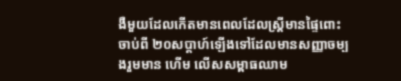ងឺមួយដែលកើតមានពេលដែលស្រ្តីមានផ្ទៃពោះចាប់ពី ២០សប្តាហ៍ឡើងទៅដែលមានសញ្ញាចម្បងរួមមាន ហើម លើសសម្ពាធឈាម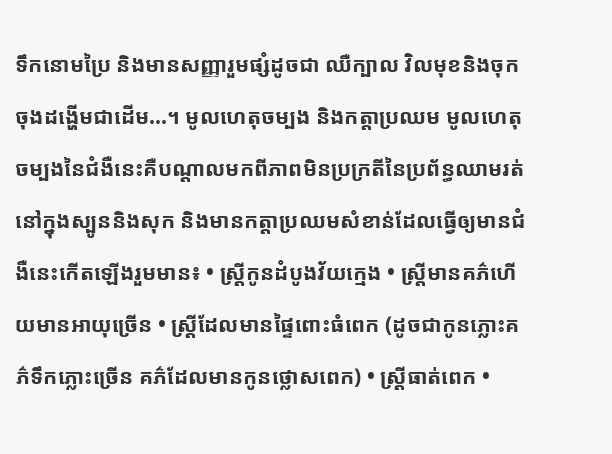ទឹកនោមប្រៃ និងមានសញ្ញារួមផ្សំដូចជា ឈឺក្បាល វិលមុខនិងចុកចុងដង្ហើមជាដើម...។ មូលហេតុចម្បង និងកត្តាប្រឈម មូលហេតុចម្បងនៃជំងឺនេះគឺបណ្តាលមកពីភាពមិនប្រក្រតីនៃប្រព័ន្ធឈាមរត់នៅក្នុងស្បូននិងសុក និងមានកត្តាប្រឈមសំខាន់ដែលធ្វើឲ្យមានជំងឺនេះកើតឡើងរួមមាន៖ • ស្រ្តីកូនដំបូងវ័យក្មេង • ស្រ្តីមានគភ៌ហើយមានអាយុច្រើន • ស្រ្តីដែលមានផ្ទៃពោះធំពេក (ដូចជាកូនភ្លោះគភ៌ទឹកភ្លោះច្រើន គភ៌ដែលមានកូនថ្លោសពេក) • ស្រ្តីធាត់ពេក •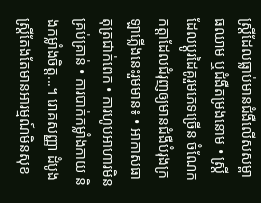ស្រ្តីដែលធ្លាប់មានជំងឺលើសសម្ពាធឈាម ឬជំងឺតម្រងនោម • ស្រ្តីដែលប្តូរដៃគូរួមភេទច្រើន ចំណែកកត្តាដែលជំរុញឲ្យមានជំងឺបំរុងក្រឡាភ្លើងនេះរួមមាន៖ • អាកាសធាតុត្រជាក់ពេក • ការហូបអាហារមិនគ្រប់គ្រាន់ • ការបាក់កម្លាំងកាយ និងកម្លាំងចិត្ត...។ រោគសញ្ញា ដំបូងស្រ្តីតែងតែមានអារម្មណ៍មិនសុខ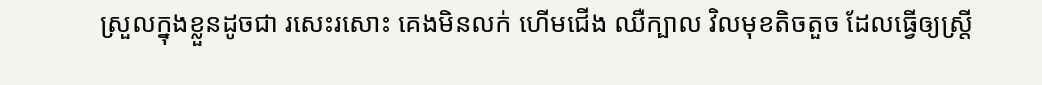ស្រួលក្នុងខ្លួនដូចជា រសេះរសោះ គេងមិនលក់ ហើមជើង ឈឺក្បាល វិលមុខតិចតួច ដែលធ្វើឲ្យស្រ្តី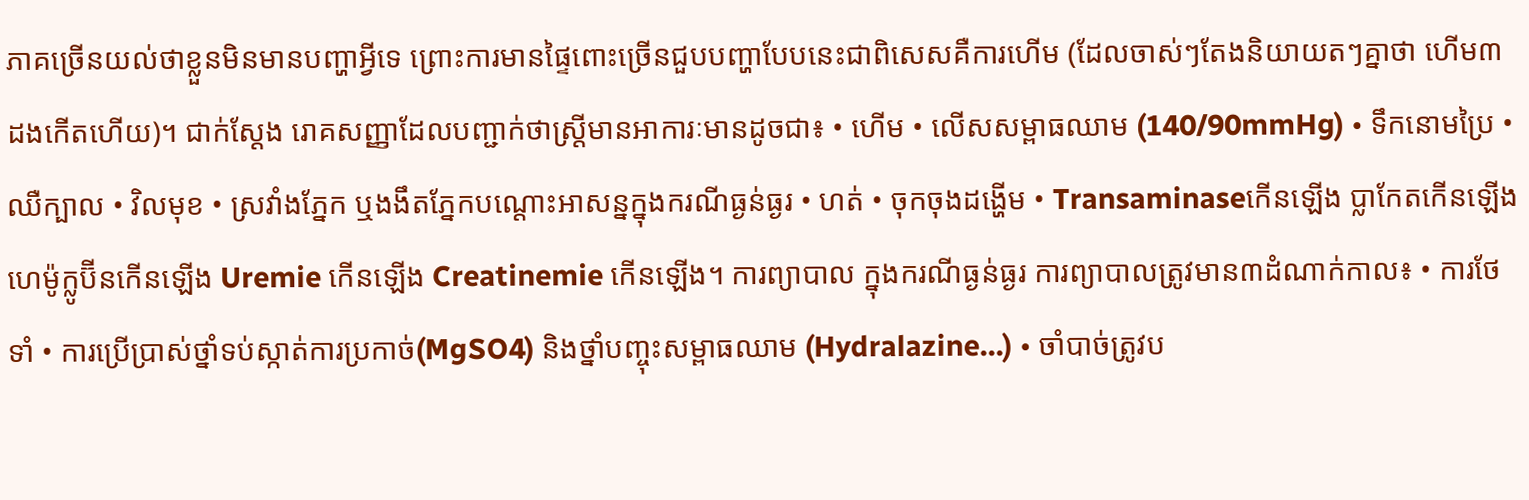ភាគច្រើនយល់ថាខ្លួនមិនមានបញ្ហាអ្វីទេ ព្រោះការមានផ្ទៃពោះច្រើនជួបបញ្ហាបែបនេះជាពិសេសគឺការហើម (ដែលចាស់ៗតែងនិយាយតៗគ្នាថា ហើម៣ដងកើតហើយ)។ ជាក់ស្តែង រោគសញ្ញាដែលបញ្ជាក់ថាស្រ្តីមានអាការៈមានដូចជា៖ • ហើម • លើសសម្ពាធឈាម (140/90mmHg) • ទឹកនោមប្រៃ • ឈឺក្បាល • វិលមុខ • ស្រវាំងភ្នែក ឬងងឹតភ្នែកបណ្តោះអាសន្នក្នុងករណីធ្ងន់ធ្ងរ • ហត់ • ចុកចុងដង្ហើម • Transaminaseកើនឡើង ប្លាកែតកើនឡើង ហេម៉ូក្លូប៊ីនកើនឡើង Uremie កើនឡើង Creatinemie កើនឡើង។ ការព្យាបាល ក្នុងករណីធ្ងន់ធ្ងរ ការព្យាបាលត្រូវមាន៣ដំណាក់កាល៖ • ការថែទាំ • ការប្រើប្រាស់ថ្នាំទប់ស្កាត់ការប្រកាច់(MgSO4) និងថ្នាំបញ្ចុះសម្ពាធឈាម (Hydralazine...) • ចាំបាច់ត្រូវប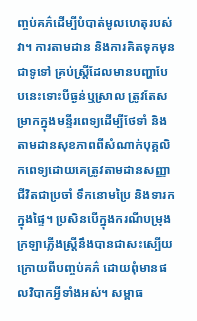ញ្ចប់គភ៌ដើម្បីបំបាត់មូលហេតុរបស់វា។ ការតាមដាន និងការគិតទុកមុន ជាទូទៅ គ្រប់ស្រ្តីដែលមានបញ្ហាបែបនេះទោះបីធ្ងន់ឬស្រាល ត្រូវតែសម្រាកក្នុងមន្ទីរពេទ្យដើម្បីថែទាំ និងតាមដានសុខភាពពីសំណាក់បុគ្គលិកពេទ្យដោយគេត្រូវតាមដានសញ្ញាជីវិតជាប្រចាំ ទឹកនោមប្រៃ និងទារកក្នុងផ្ទៃ។ ប្រសិនបើក្នុងករណីបម្រុងក្រឡាភ្លើងស្រ្តីនឹងបានជាសះស្បើយក្រោយពីបញ្ចប់គភ៌ ដោយពុំមានផលវិបាកអ្វីទាំងអស់។ សម្ពាធ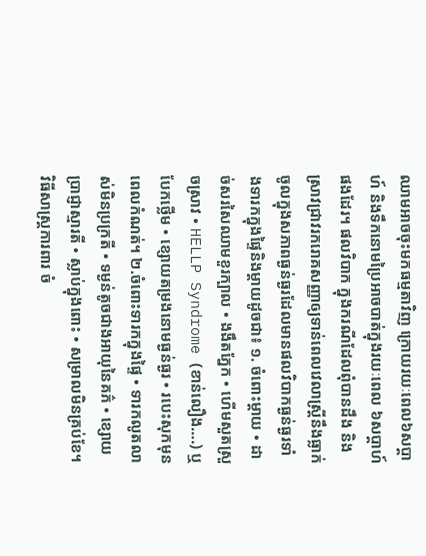ឈាមអាចចុះមកធម្មតាវិញ ក្រោយរយៈពេល៦សប្តាហ៍ និងទឹកនោមប្រៃអាចបាត់ក្នុងរយៈពេល ៦សប្តាហ៍ផងដែរ។ ផលវិបាក ក្នុងករណីដែលពុំបានដឹង និងស្រាវជ្រាវរករោគសញ្ញាឲ្យទាន់ពេលវេលាស្រ្តីនឹងធ្លាក់ចូលក្នុងសភាពធ្ងន់ធ្ងរដែលមានផលវិបាកធ្ងន់ធ្ងរទាំងទារកក្នុងផ្ទៃនិងម្តាយដូចជា៖ ១. ចំពោះម្តាយ • ដាច់សរសៃឈាមខួរក្បាល • ងងឹតភ្នែក • ហើមសួតស្រួចស្រាវ • HELLP Syndrome (ខាន់លឿង….) ឬបែកថ្លើម • ខ្សោយតម្រងនោមធ្ងន់ធ្ងរ • របេះសុកមុនពេលកំណត់។ ២.ចំពោះទារកក្នុងផ្ទៃ • ទារកលូតលាស់មិនប្រក្រតី • ទម្ងន់តូចជាងអាយុនៃគភ៌ • ខ្សោយប្រាជ្ញាស្មារតី • ស្លាប់ក្នុងពោះ • សម្រាលមិនគ្រប់ខែ។ វិធីសាស្រ្តការពារ ចំ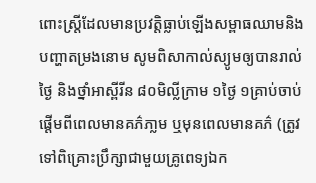ពោះស្រ្តីដែលមានប្រវត្តិធ្លាប់ឡើងសម្ពាធឈាមនិងបញ្ហាតម្រងនោម សូមពិសាកាល់ស្យូមឲ្យបានរាល់ថ្ងៃ និងថ្នាំអាស្ពីរីន ៨០មិល្លីក្រាម ១ថ្ងៃ ១គ្រាប់ចាប់ផ្តើមពីពេលមានគភ៌ភា្លម ឬមុនពេលមានគភ៌ (ត្រូវទៅពិគ្រោះប្រឹក្សាជាមួយគ្រូពេទ្យឯក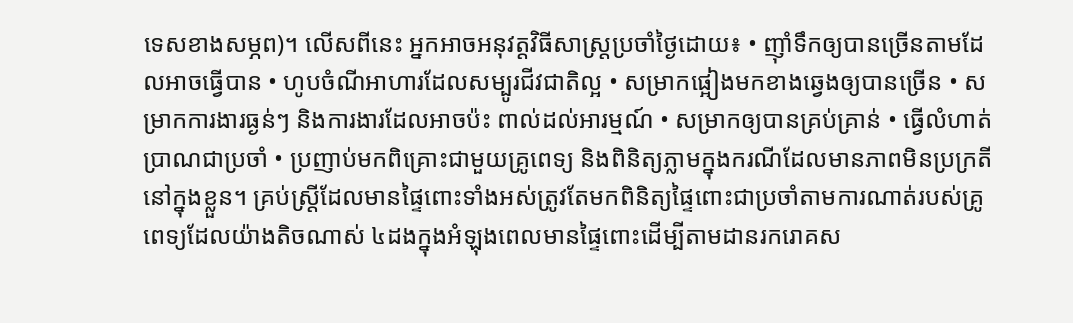ទេសខាងសម្ភព)។ លើសពីនេះ អ្នកអាចអនុវត្តវិធីសាស្រ្តប្រចាំថ្ងៃដោយ៖ • ញ៉ាំទឹកឲ្យបានច្រើនតាមដែលអាចធ្វើបាន • ហូបចំណីអាហារដែលសម្បូរជីវជាតិល្អ • សម្រាកផ្អៀងមកខាងឆ្វេងឲ្យបានច្រើន • សម្រាកការងារធ្ងន់ៗ និងការងារដែលអាចប៉ះ ពាល់ដល់អារម្មណ៍ • សម្រាកឲ្យបានគ្រប់គ្រាន់ • ធ្វើលំហាត់ប្រាណជាប្រចាំ • ប្រញាប់មកពិគ្រោះជាមួយគ្រូពេទ្យ និងពិនិត្យភ្លាមក្នុងករណីដែលមានភាពមិនប្រក្រតីនៅក្នុងខ្លួន។ គ្រប់ស្រ្តីដែលមានផ្ទៃពោះទាំងអស់ត្រូវតែមកពិនិត្យផ្ទៃពោះជាប្រចាំតាមការណាត់របស់គ្រូពេទ្យដែលយ៉ាងតិចណាស់ ៤ដងក្នុងអំឡុងពេលមានផ្ទៃពោះដើម្បីតាមដានរករោគស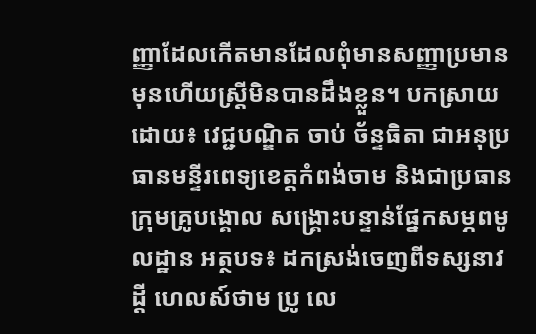ញ្ញាដែលកើតមានដែលពុំមានសញ្ញាប្រមានមុនហើយស្ត្រីមិនបានដឹងខ្លួន។ បកស្រាយដោយ៖ វេជ្ជបណ្ឌិត ចាប់ ច័ន្ទធិតា ជាអនុប្រធានមន្ទីរពេទ្យខេត្តកំពង់ចាម និងជាប្រធានក្រុមគ្រូបង្គោល សង្គ្រោះបន្ទាន់ផ្នែកសម្ភពមូលដ្ឋាន អត្ថបទ៖ ដកស្រង់ចេញពីទស្សនាវដ្ដី ហេលស៍ថាម ប្រូ លេ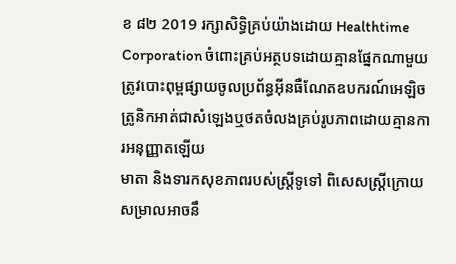ខ ៨២ 2019 រក្សាសិទ្ធិគ្រប់យ៉ាងដោយ Healthtime Corporation ចំពោះគ្រប់អត្ថបទដោយគ្មានផ្នែកណាមួយត្រូវបោះពុម្ពផ្សាយចូលប្រព័ន្ធអុីនធឺណែតឧបករណ៍អេឡិចត្រូនិកអាត់ជាសំឡេងឬថតចំលងគ្រប់រូបភាពដោយគ្មានការអនុញ្ញាតឡើយ
មាតា និងទារកសុខភាពរបស់ស្រ្តីទូទៅ ពិសេសស្រ្តីក្រោយសម្រាលអាចនឹ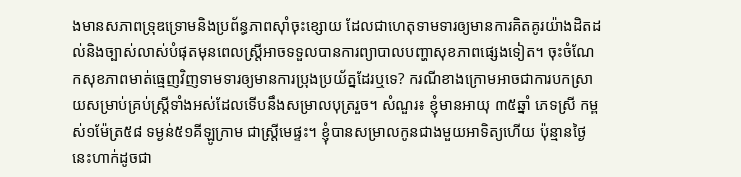ងមានសភាពទ្រុឌទ្រោមនិងប្រព័ន្ធភាពស៊ាំចុះខ្សោយ ដែលជាហេតុទាមទារឲ្យមានការគិតគូរយ៉ាងដិតដល់និងច្បាស់លាស់បំផុតមុនពេលស្រ្តីអាចទទួលបានការព្យាបាលបញ្ហាសុខភាពផ្សេងទៀត។ ចុះចំណែកសុខភាពមាត់ធ្មេញវិញទាមទារឲ្យមានការប្រុងប្រយ័ត្នដែរឬទេ? ករណីខាងក្រោមអាចជាការបកស្រាយសម្រាប់គ្រប់ស្រ្តីទាំងអស់ដែលទើបនឹងសម្រាលបុត្ររួច។ សំណួរ៖ ខ្ញុំមានអាយុ ៣៥ឆ្នាំ ភេទស្រី កម្ពស់១ម៉ែត្រ៥៨ ទម្ងន់៥១គីឡូក្រាម ជាស្រ្តីមេផ្ទះ។ ខ្ញុំបានសម្រាលកូនជាងមួយអាទិត្យហើយ ប៉ុន្មានថ្ងៃនេះហាក់ដូចជា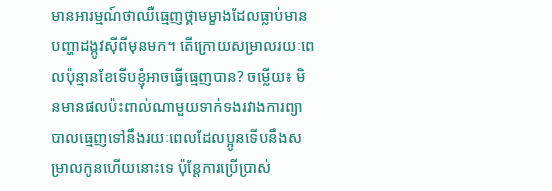មានអារម្មណ៍ថាឈឺធ្មេញថ្គាមម្ខាងដែលធ្លាប់មានបញ្ហាដង្កូវស៊ីពីមុនមក។ តើក្រោយសម្រាលរយៈពេលប៉ុន្មានខែទើបខ្ញុំអាចធ្វើធ្មេញបាន? ចម្លើយ៖ មិនមានផលប៉ះពាល់ណាមួយទាក់ទងរវាងការព្យាបាលធ្មេញទៅនឹងរយៈពេលដែលប្អូនទើបនឹងសម្រាលកូនហើយនោះទេ ប៉ុន្តែការប្រើប្រាស់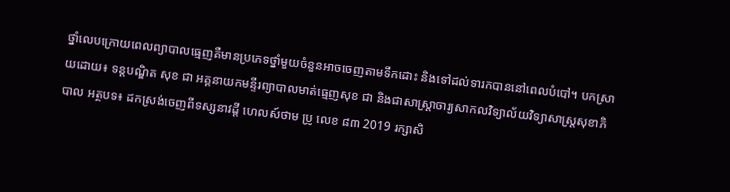ថ្នាំលេបក្រោយពេលព្យាបាលធ្មេញគឺមានប្រភេទថ្នាំមួយចំនួនអាចចេញតាមទឹកដោះ និងទៅដល់ទារកបាននៅពេលបំបៅ។ បកស្រាយដោយ៖ ទន្តបណ្ឌិត សុខ ជា អគ្គនាយកមន្ទីរព្យាបាលមាត់ធ្មេញសុខ ជា និងជាសាស្រ្តាចារ្យសាកលវិទ្យាល័យវិទ្យាសាស្រ្តសុខាភិបាល អត្ថបទ៖ ដកស្រង់ចេញពីទស្សនាវដ្ដី ហេលស៍ថាម ប្រូ លេខ ៨៣ 2019 រក្សាសិ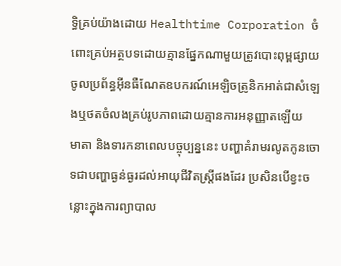ទ្ធិគ្រប់យ៉ាងដោយ Healthtime Corporation ចំពោះគ្រប់អត្ថបទដោយគ្មានផ្នែកណាមួយត្រូវបោះពុម្ពផ្សាយចូលប្រព័ន្ធអុីនធឺណែតឧបករណ៍អេឡិចត្រូនិកអាត់ជាសំឡេងឬថតចំលងគ្រប់រូបភាពដោយគ្មានការអនុញ្ញាតឡើយ
មាតា និងទារកនាពេលបច្ចុប្បន្ននេះ បញ្ហាគំរាមរលូតកូនចោទជាបញ្ហាធ្ងន់ធ្ងរដល់អាយុជីវិតស្រ្តីផងដែរ ប្រសិនបើខ្វះចន្លោះក្នុងការព្យាបាល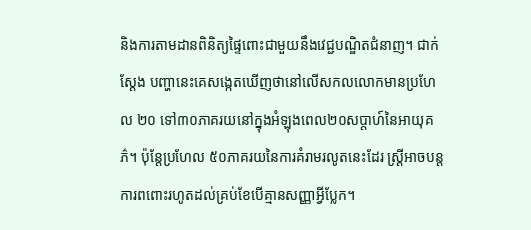និងការតាមដានពិនិត្យផ្ទៃពោះជាមួយនឹងវេជ្ជបណ្ឌិតជំនាញ។ ជាក់ស្តែង បញ្ហានេះគេសង្កេតឃើញថានៅលើសកលលោកមានប្រហែល ២០ ទៅ៣០ភាគរយនៅក្នុងអំឡុងពេល២០សប្តាហ៍នៃអាយុគភ៌។ ប៉ុន្តែប្រហែល ៥០ភាគរយនៃការគំរាមរលូតនេះដែរ ស្រ្តីអាចបន្តការពពោះរហូតដល់គ្រប់ខែបើគ្មានសញ្ញាអ្វីប្លែក។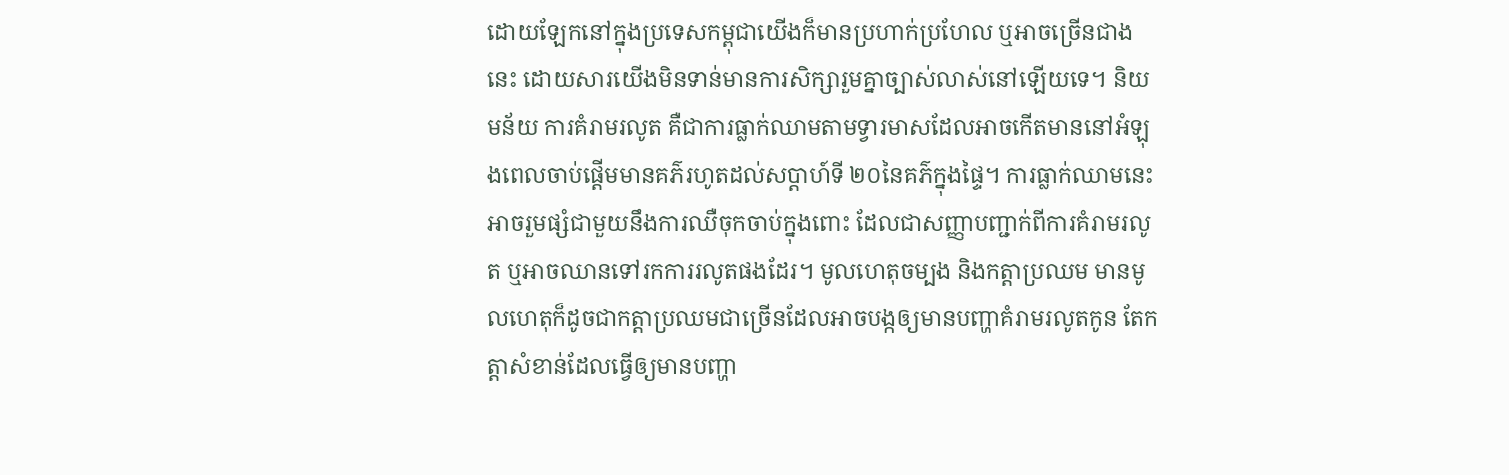ដោយឡែកនៅក្នុងប្រទេសកម្ពុជាយើងក៏មានប្រហាក់ប្រហែល ឬអាចច្រើនជាងនេះ ដោយសារយើងមិនទាន់មានការសិក្សារួមគ្នាច្បាស់លាស់នៅឡើយទេ។ និយមន័យ ការគំរាមរលូត គឺជាការធ្លាក់ឈាមតាមទ្វារមាសដែលអាចកើតមាននៅអំឡុងពេលចាប់ផ្តើមមានគភ៌រហូតដល់សប្តាហ៍ទី ២០នៃគភ៌ក្នុងផ្ទៃ។ ការធ្លាក់ឈាមនេះអាចរួមផ្សំជាមួយនឹងការឈឺចុកចាប់ក្នុងពោះ ដែលជាសញ្ញាបញ្ជាក់ពីការគំរាមរលូត ឬអាចឈានទៅរកការរលូតផងដែរ។ មូលហេតុចម្បង និងកត្តាប្រឈម មានមូលហេតុក៏ដូចជាកត្តាប្រឈមជាច្រើនដែលអាចបង្កឲ្យមានបញ្ហាគំរាមរលូតកូន តែកត្តាសំខាន់ដែលធ្វើឲ្យមានបញ្ហា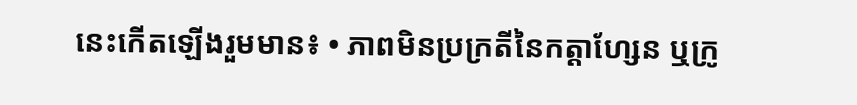នេះកើតឡើងរួមមាន៖ • ភាពមិនប្រក្រតីនៃកត្តាហ្សែន ឬក្រូ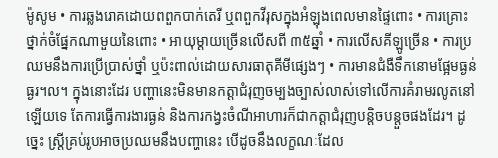ម៉ូសូម • ការឆ្លងរោគដោយពពួកបាក់តេរី ឬពពួកវីរុសក្នុងអំឡុងពេលមានផ្ទៃពោះ • ការគ្រោះថ្នាក់ចំផ្នែកណាមួយនៃពោះ • អាយុម្តាយច្រើនលើសពី ៣៥ឆ្នាំ • ការលើសគីឡូច្រើន • ការប្រឈមនឹងការប្រើប្រាស់ថ្នាំ ឬប៉ះពាល់ដោយសារធាតុគីមីផ្សេងៗ • ការមានជំងឺទឹកនោមផ្អែមធ្ងន់ធ្ងរ។ល។ ក្នុងនោះដែរ បញ្ហានេះមិនមានកត្តាជំរុញចម្បងច្បាស់លាស់ទៅលើការគំរាមរលូតនៅឡើយទេ តែការធ្វើការងារធ្ងន់ និងការកង្វះចំណីអាហារក៏ជាកត្តាជំរុញបន្តិចបន្តួចផងដែរ។ ដូច្នេះ ស្រ្តីគ្រប់រូបអាចប្រឈមនឹងបញ្ហានេះ បើដូចនឹងលក្ខណៈដែល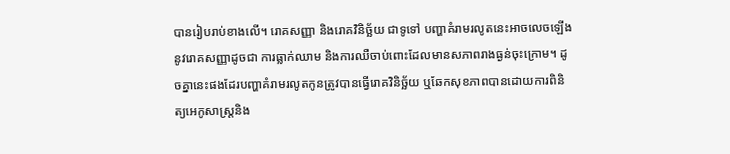បានរៀបរាប់ខាងលើ។ រោគសញ្ញា និងរោគវិនិច្ឆ័យ ជាទូទៅ បញ្ហាគំរាមរលូតនេះអាចលេចឡើងនូវរោគសញ្ញាដូចជា ការធ្លាក់ឈាម និងការឈឺចាប់ពោះដែលមានសភាពរាងធ្ងន់ចុះក្រោម។ ដូចគ្នានេះផងដែរបញ្ហាគំរាមរលូតកូនត្រូវបានធ្វើរោគវិនិច្ឆ័យ ឬឆែកសុខភាពបានដោយការពិនិត្យអេកូសាស្រ្តនិង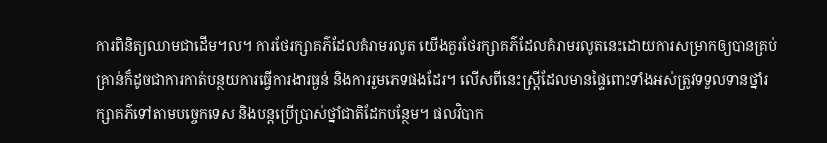ការពិនិត្យឈាមជាដើម។ល។ ការថែរក្សាគភ៌ដែលគំរាមរលូត យើងគួរថែរក្សាគភ៌ដែលគំរាមរលូតនេះដោយការសម្រាកឲ្យបានគ្រប់គ្រាន់ក៏ដូចជាការកាត់បន្ថយការធ្វើការងារធ្ងន់ និងការរួមភេទផងដែរ។ លើសពីនេះស្រ្តីដែលមានផ្ទៃពោះទាំងអស់ត្រូវទទួលទានថ្នាំរក្សាគភ៌ទៅតាមបច្ចេកទេស និងបន្តប្រើប្រាស់ថ្នាំជាតិដែកបន្ថែម។ ផលវិបាក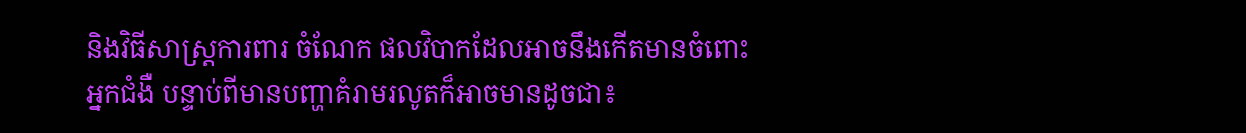និងវិធីសាស្រ្តការពារ ចំណែក ផលវិបាកដែលអាចនឹងកើតមានចំពោះអ្នកជំងឺ បន្ទាប់ពីមានបញ្ហាគំរាមរលូតក៏អាចមានដូចជា៖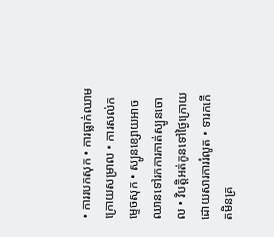• ការរបកសុក • ការធ្លាក់ឈាមក្រោយសម្រាល • ការសល់កម្ទេចសុក • ស្បូនខ្សោយអាចឈានទៅរកការកាត់ស្បូនចោល • វិបត្តិអត់កូនទៅថ្ងៃក្រោយដោយសារការរំលូត • ទារកកើតមិនគ្រ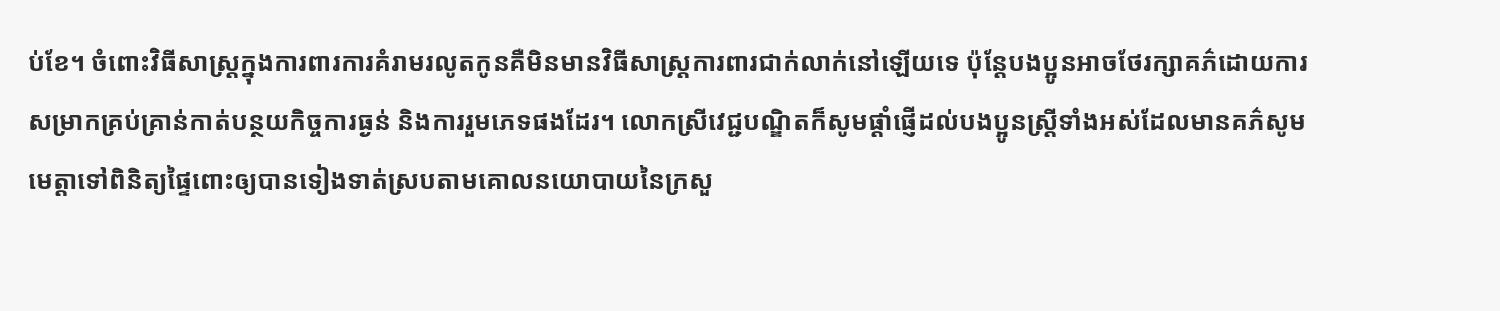ប់ខែ។ ចំពោះវិធីសាស្រ្តក្នុងការពារការគំរាមរលូតកូនគឺមិនមានវិធីសាស្រ្តការពារជាក់លាក់នៅឡើយទេ ប៉ុន្តែបងប្អូនអាចថែរក្សាគភ៌ដោយការសម្រាកគ្រប់គ្រាន់កាត់បន្ថយកិច្ចការធ្ងន់ និងការរួមភេទផងដែរ។ លោកស្រីវេជ្ជបណ្ឌិតក៏សូមផ្តាំផ្ញើដល់បងប្អូនស្រ្តីទាំងអស់ដែលមានគភ៌សូមមេត្តាទៅពិនិត្យផ្ទៃពោះឲ្យបានទៀងទាត់ស្របតាមគោលនយោបាយនៃក្រសួ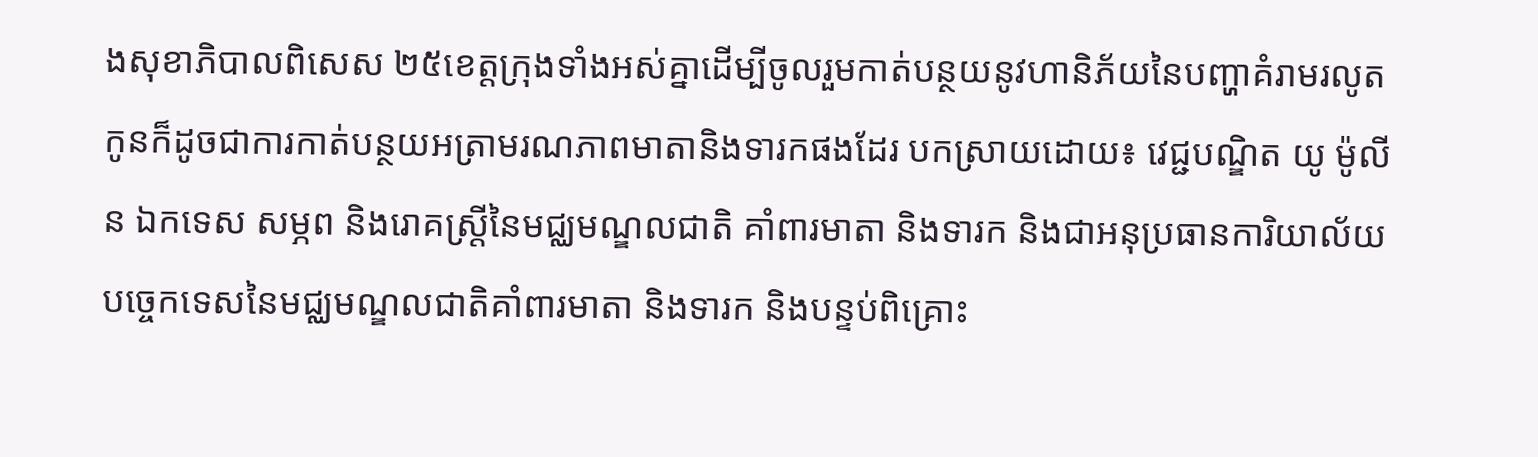ងសុខាភិបាលពិសេស ២៥ខេត្តក្រុងទាំងអស់គ្នាដើម្បីចូលរួមកាត់បន្ថយនូវហានិភ័យនៃបញ្ហាគំរាមរលូតកូនក៏ដូចជាការកាត់បន្ថយអត្រាមរណភាពមាតានិងទារកផងដែរ បកស្រាយដោយ៖ វេជ្ជបណ្ឌិត យូ ម៉ូលីន ឯកទេស សម្ភព និងរោគស្រ្តីនៃមជ្ឈមណ្ឌលជាតិ គាំពារមាតា និងទារក និងជាអនុប្រធានការិយាល័យបច្ចេកទេសនៃមជ្ឈមណ្ឌលជាតិគាំពារមាតា និងទារក និងបន្ទប់ពិគ្រោះ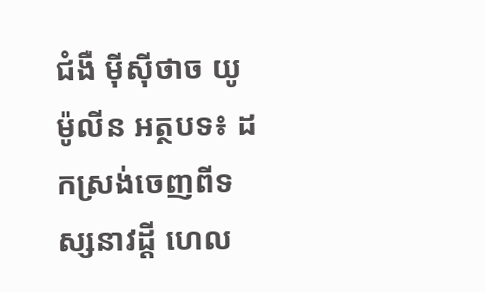ជំងឺ ម៉ីស៊ីថាច យូម៉ូលីន អត្ថបទ៖ ដកស្រង់ចេញពីទស្សនាវដ្ដី ហេល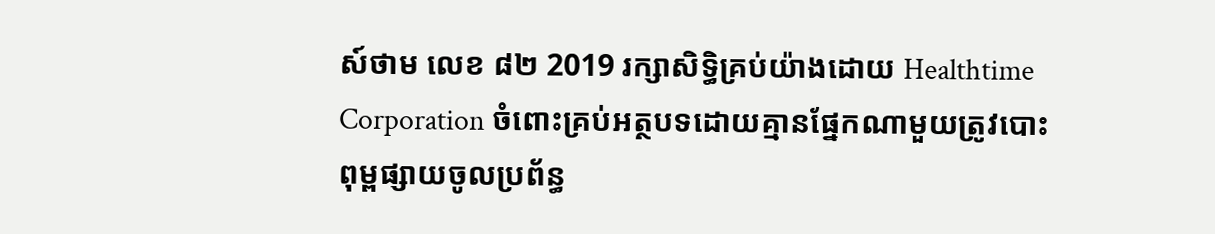ស៍ថាម លេខ ៨២ 2019 រក្សាសិទ្ធិគ្រប់យ៉ាងដោយ Healthtime Corporation ចំពោះគ្រប់អត្ថបទដោយគ្មានផ្នែកណាមួយត្រូវបោះពុម្ពផ្សាយចូលប្រព័ន្ធ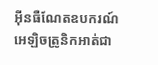អុីនធឺណែតឧបករណ៍អេឡិចត្រូនិកអាត់ជា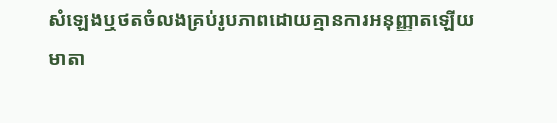សំឡេងឬថតចំលងគ្រប់រូបភាពដោយគ្មានការអនុញ្ញាតឡើយ
មាតា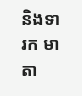និងទារក មាតា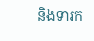និងទារក